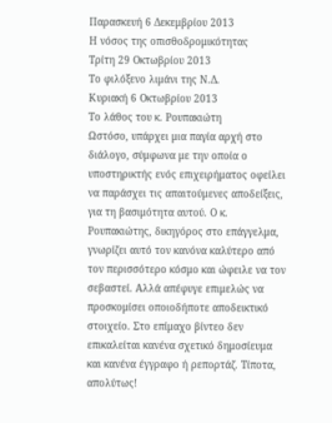Παρασκευή 6 Δεκεμβρίου 2013
Η νόσος της οπισθοδρομικότητας
Τρίτη 29 Οκτωβρίου 2013
Το φιλόξενο λιμάνι της Ν.Δ.
Κυριακή 6 Οκτωβρίου 2013
Το λάθος του κ. Ρουπακιώτη
Ωστόσο, υπάρχει μια παγία αρχή στο διάλογο, σύμφωνα με την οποία ο υποστηρικτής ενός επιχειρήματος οφείλει να παράσχει τις απαιτούμενες αποδείξεις, για τη βασιμότητα αυτού. Ο κ. Ρουπακιώτης, δικηγόρος στο επάγγελμα, γνωρίζει αυτό τον κανόνα καλύτερο από τον περισσότερο κόσμο και ώφειλε να τον σεβαστεί. Αλλά απέφυγε επιμελώς να προσκομίσει οποιοδήποτε αποδεικτικό στοιχείο. Στο επίμαχο βίντεο δεν επικαλείται κανένα σχετικό δημοσίευμα και κανένα έγγραφο ή ρεπορτάζ. Τίποτα, απολύτως!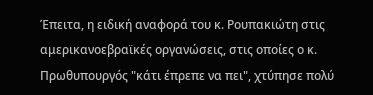Έπειτα, η ειδική αναφορά του κ. Ρουπακιώτη στις αμερικανοεβραϊκές οργανώσεις, στις οποίες ο κ. Πρωθυπουργός "κάτι έπρεπε να πει", χτύπησε πολύ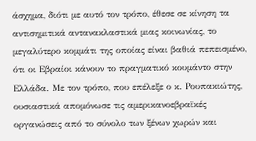άσχημα, διότι με αυτό τον τρόπο, έθεσε σε κίνηση τα αντισημιτικά αντανακλαστικά μιας κοινωνίας, το μεγαλύτερο κομμάτι της οποίας είναι βαθιά πεπεισμένο, ότι οι Εβραίοι κάνουν το πραγματικό κουμάντο στην Ελλάδα. Με τον τρόπο, που επέλεξε ο κ. Ρουπακιώτης, ουσιαστικά απομόνωσε τις αμερικανοεβραϊκές οργανώσεις από το σύνολο των ξένων χωρών και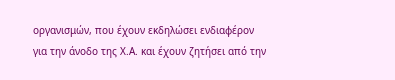οργανισμών, που έχουν εκδηλώσει ενδιαφέρον για την άνοδο της Χ.Α. και έχουν ζητήσει από την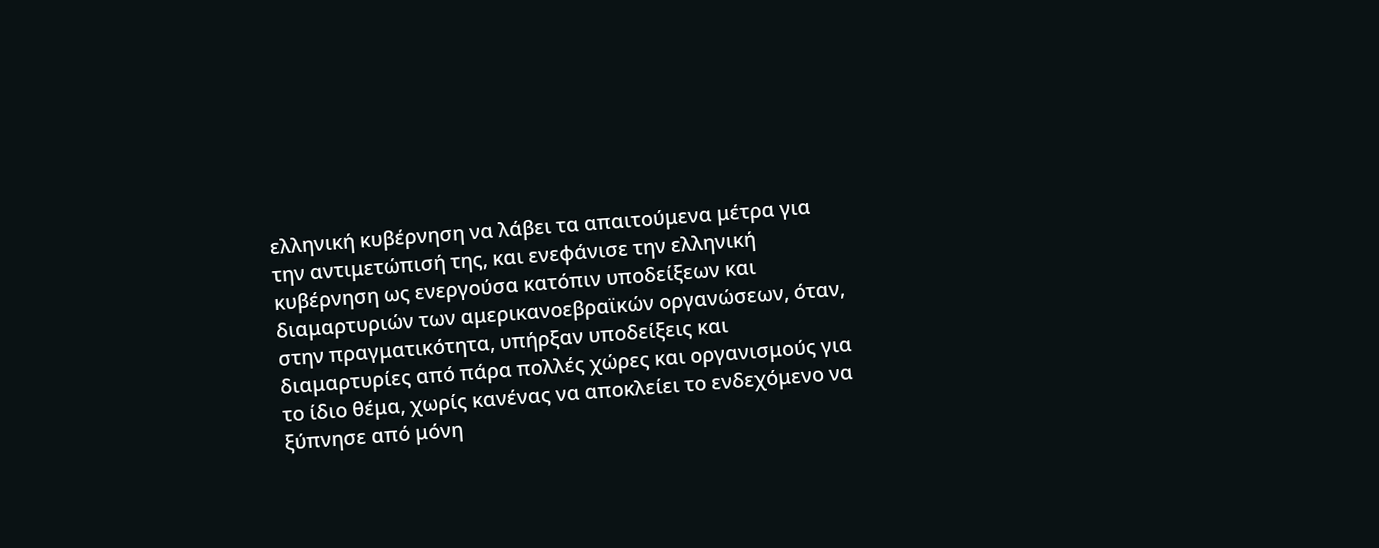ελληνική κυβέρνηση να λάβει τα απαιτούμενα μέτρα για την αντιμετώπισή της, και ενεφάνισε την ελληνική κυβέρνηση ως ενεργούσα κατόπιν υποδείξεων και διαμαρτυριών των αμερικανοεβραϊκών οργανώσεων, όταν, στην πραγματικότητα, υπήρξαν υποδείξεις και διαμαρτυρίες από πάρα πολλές χώρες και οργανισμούς για το ίδιο θέμα, χωρίς κανένας να αποκλείει το ενδεχόμενο να ξύπνησε από μόνη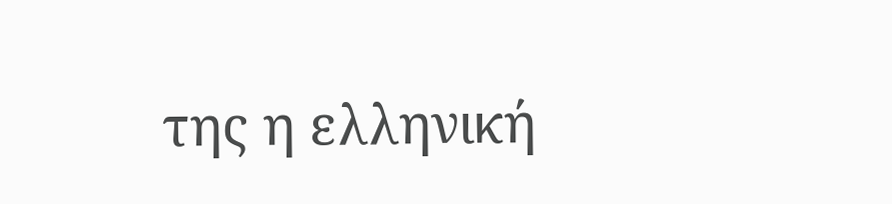της η ελληνική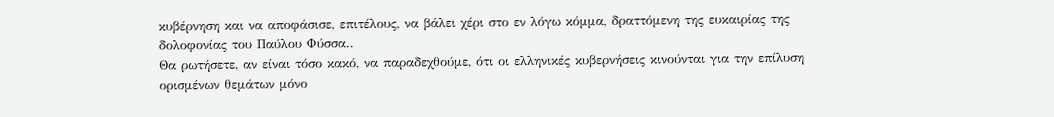κυβέρνηση και να αποφάσισε, επιτέλους, να βάλει χέρι στο εν λόγω κόμμα, δραττόμενη της ευκαιρίας της δολοφονίας του Παύλου Φύσσα..
Θα ρωτήσετε, αν είναι τόσο κακό, να παραδεχθούμε, ότι οι ελληνικές κυβερνήσεις κινούνται για την επίλυση ορισμένων θεμάτων μόνο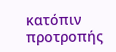κατόπιν προτροπής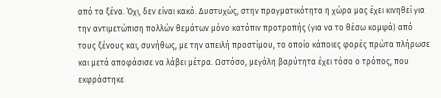από τα ξένα. Όχι, δεν είναι κακό. Δυστυχώς, στην πραγματικότητα η χώρα μας έχει κινηθεί για την αντιμετώπιση πολλών θεμάτων μόνο κατόπιν προτροπής (για να το θέσω κομψά) από τους ξένους και, συνήθως, με την απειλή προστίμου, το οποίο κάποιες φορές πρώτα πλήρωσε και μετά αποφάσισε να λάβει μέτρα. Ωστόσο, μεγάλη βαρύτητα έχει τόσο ο τρόπος, που εκφράστηκε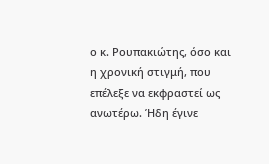ο κ. Ρουπακιώτης, όσο και η χρονική στιγμή, που επέλεξε να εκφραστεί ως ανωτέρω. Ήδη έγινε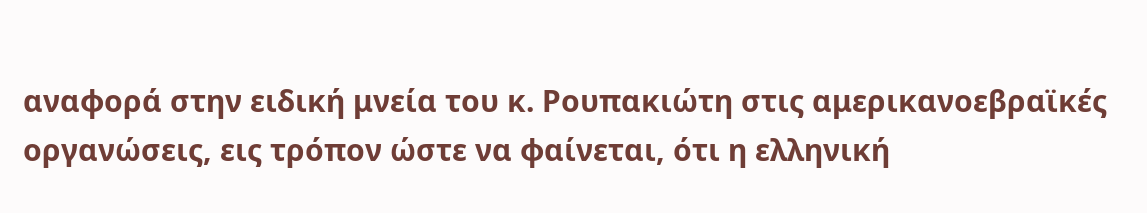αναφορά στην ειδική μνεία του κ. Ρουπακιώτη στις αμερικανοεβραϊκές οργανώσεις, εις τρόπον ώστε να φαίνεται, ότι η ελληνική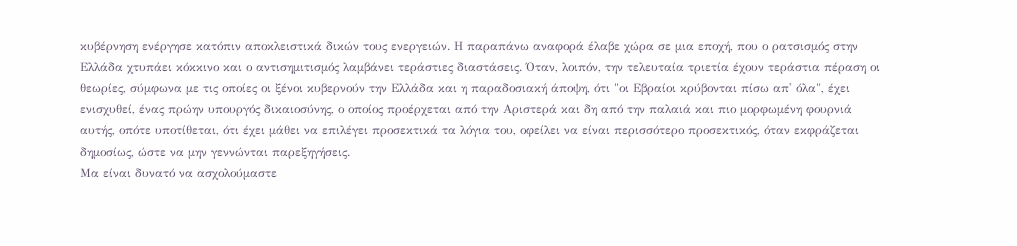κυβέρνηση ενέργησε κατόπιν αποκλειστικά δικών τους ενεργειών. Η παραπάνω αναφορά έλαβε χώρα σε μια εποχή, που ο ρατσισμός στην Ελλάδα χτυπάει κόκκινο και ο αντισημιτισμός λαμβάνει τεράστιες διαστάσεις. Όταν, λοιπόν, την τελευταία τριετία έχουν τεράστια πέραση οι θεωρίες, σύμφωνα με τις οποίες οι ξένοι κυβερνούν την Ελλάδα και η παραδοσιακή άποψη, ότι "οι Εβραίοι κρύβονται πίσω απ' όλα", έχει ενισχυθεί, ένας πρώην υπουργός δικαιοσύνης, ο οποίος προέρχεται από την Αριστερά και δη από την παλαιά και πιο μορφωμένη φουρνιά αυτής, οπότε υποτίθεται, ότι έχει μάθει να επιλέγει προσεκτικά τα λόγια του, οφείλει να είναι περισσότερο προσεκτικός, όταν εκφράζεται δημοσίως, ώστε να μην γεννώνται παρεξηγήσεις.
Μα είναι δυνατό να ασχολούμαστε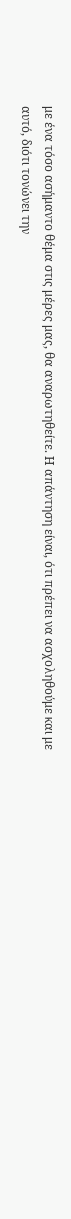με ένα τόσο ασήμαντο θέμα στις μέρες μας, θα αναρωτηθείτε. Η απάντηση είναι, ότι πρέπει να ασχοληθούμε και με αυτό, διότι τονώνει την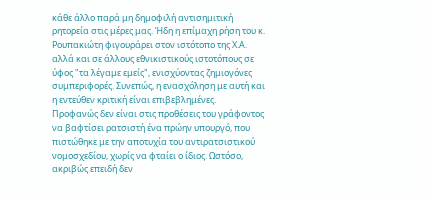κάθε άλλο παρά μη δημοφιλή αντισημιτική ρητορεία στις μέρες μας. Ήδη η επίμαχη ρήση του κ. Ρουπακιώτη φιγουράρει στον ιστότοπο της Χ.Α. αλλά και σε άλλους εθνικιστικούς ιστοτόπους σε ύφος "τα λέγαμε εμείς", ενισχύοντας ζημιογόνες συμπεριφορές. Συνεπώς, η ενασχόληση με αυτή και η εντεύθεν κριτική είναι επιβεβλημένες.
Προφανώς δεν είναι στις προθέσεις του γράφοντος να βαφτίσει ρατσιστή ένα πρώην υπουργό, που πιστώθηκε με την αποτυχία του αντιρατσιστικού νομοσχεδίου, χωρίς να φταίει ο ίδιος. Ωστόσο, ακριβώς επειδή δεν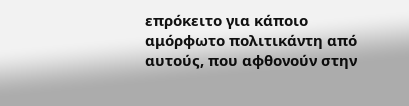επρόκειτο για κάποιο αμόρφωτο πολιτικάντη από αυτούς, που αφθονούν στην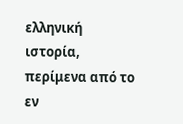ελληνική ιστορία, περίμενα από το εν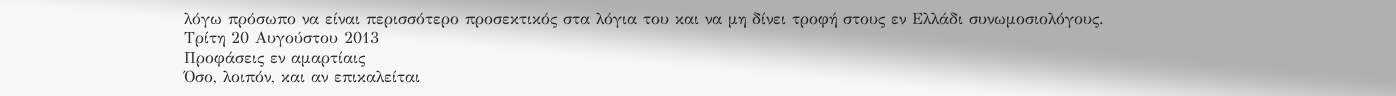λόγω πρόσωπο να είναι περισσότερο προσεκτικός στα λόγια του και να μη δίνει τροφή στους εν Ελλάδι συνωμοσιολόγους.
Τρίτη 20 Αυγούστου 2013
Προφάσεις εν αμαρτίαις
Όσο, λοιπόν, και αν επικαλείται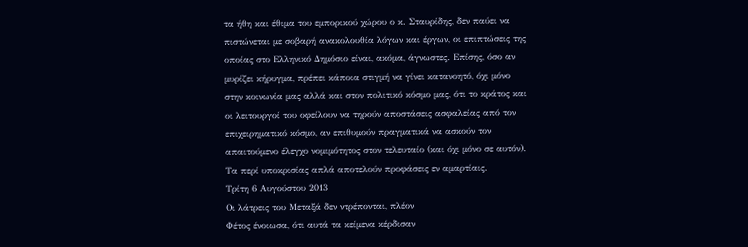τα ήθη και έθιμα του εμπορικού χώρου ο κ. Σταυρίδης, δεν παύει να πιστώνεται με σοβαρή ανακολουθία λόγων και έργων, οι επιπτώσεις της οποίας στο Ελληνικό Δημόσιο είναι, ακόμα, άγνωστες. Επίσης, όσο αν μυρίζει κήρυγμα, πρέπει κάποια στιγμή να γίνει κατανοητό, όχι μόνο στην κοινωνία μας αλλά και στον πολιτικό κόσμο μας, ότι το κράτος και οι λειτουργοί του οφείλουν να τηρούν αποστάσεις ασφαλείας από τον επιχειρηματικό κόσμο, αν επιθυμούν πραγματικά να ασκούν τον απαιτούμενο έλεγχο νομιμότητος στον τελευταίο (και όχι μόνο σε αυτόν). Τα περί υποκρισίας απλά αποτελούν προφάσεις εν αμαρτίαις.
Τρίτη 6 Αυγούστου 2013
Οι λάτρεις του Μεταξά δεν ντρέπονται, πλέον
Φέτος ένοιωσα, ότι αυτά τα κείμενα κέρδισαν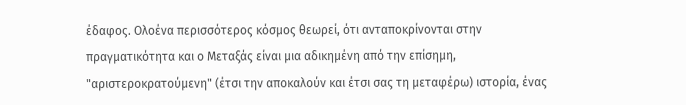έδαφος. Ολοένα περισσότερος κόσμος θεωρεί, ότι ανταποκρίνονται στην πραγματικότητα και ο Μεταξάς είναι μια αδικημένη από την επίσημη, "αριστεροκρατούμενη" (έτσι την αποκαλούν και έτσι σας τη μεταφέρω) ιστορία, ένας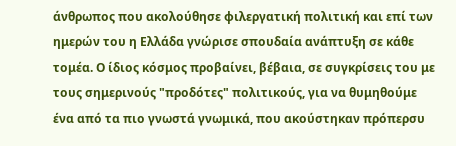άνθρωπος που ακολούθησε φιλεργατική πολιτική και επί των ημερών του η Ελλάδα γνώρισε σπουδαία ανάπτυξη σε κάθε τομέα. Ο ίδιος κόσμος προβαίνει, βέβαια, σε συγκρίσεις του με τους σημερινούς "προδότες" πολιτικούς, για να θυμηθούμε ένα από τα πιο γνωστά γνωμικά, που ακούστηκαν πρόπερσυ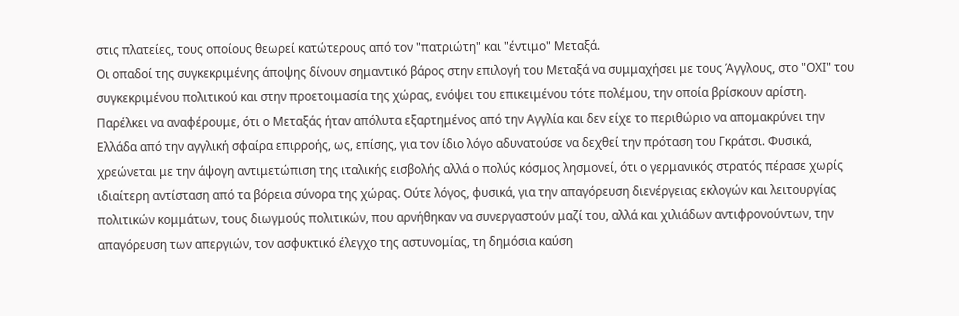στις πλατείες, τους οποίους θεωρεί κατώτερους από τον "πατριώτη" και "έντιμο" Μεταξά.
Οι οπαδοί της συγκεκριμένης άποψης δίνουν σημαντικό βάρος στην επιλογή του Μεταξά να συμμαχήσει με τους Άγγλους, στο "ΟΧΙ" του συγκεκριμένου πολιτικού και στην προετοιμασία της χώρας, ενόψει του επικειμένου τότε πολέμου, την οποία βρίσκουν αρίστη. Παρέλκει να αναφέρουμε, ότι ο Μεταξάς ήταν απόλυτα εξαρτημένος από την Αγγλία και δεν είχε το περιθώριο να απομακρύνει την Ελλάδα από την αγγλική σφαίρα επιρροής, ως, επίσης, για τον ίδιο λόγο αδυνατούσε να δεχθεί την πρόταση του Γκράτσι. Φυσικά, χρεώνεται με την άψογη αντιμετώπιση της ιταλικής εισβολής αλλά ο πολύς κόσμος λησμονεί, ότι ο γερμανικός στρατός πέρασε χωρίς ιδιαίτερη αντίσταση από τα βόρεια σύνορα της χώρας. Ούτε λόγος, φυσικά, για την απαγόρευση διενέργειας εκλογών και λειτουργίας πολιτικών κομμάτων, τους διωγμούς πολιτικών, που αρνήθηκαν να συνεργαστούν μαζί του, αλλά και χιλιάδων αντιφρονούντων, την απαγόρευση των απεργιών, τον ασφυκτικό έλεγχο της αστυνομίας, τη δημόσια καύση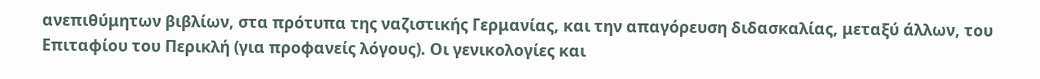ανεπιθύμητων βιβλίων, στα πρότυπα της ναζιστικής Γερμανίας, και την απαγόρευση διδασκαλίας, μεταξύ άλλων, του Επιταφίου του Περικλή (για προφανείς λόγους). Οι γενικολογίες και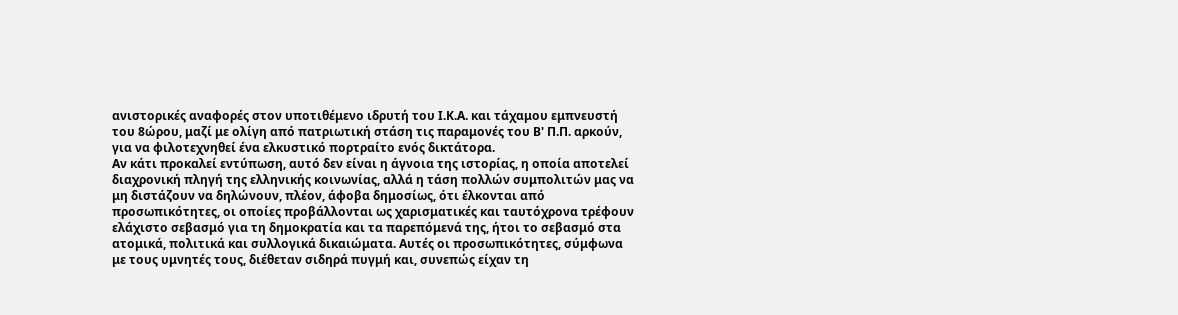ανιστορικές αναφορές στον υποτιθέμενο ιδρυτή του Ι.Κ.Α. και τάχαμου εμπνευστή του 8ώρου, μαζί με ολίγη από πατριωτική στάση τις παραμονές του Β' Π.Π. αρκούν, για να φιλοτεχνηθεί ένα ελκυστικό πορτραίτο ενός δικτάτορα.
Αν κάτι προκαλεί εντύπωση, αυτό δεν είναι η άγνοια της ιστορίας, η οποία αποτελεί διαχρονική πληγή της ελληνικής κοινωνίας, αλλά η τάση πολλών συμπολιτών μας να μη διστάζουν να δηλώνουν, πλέον, άφοβα δημοσίως, ότι έλκονται από προσωπικότητες, οι οποίες προβάλλονται ως χαρισματικές και ταυτόχρονα τρέφουν ελάχιστο σεβασμό για τη δημοκρατία και τα παρεπόμενά της, ήτοι το σεβασμό στα ατομικά, πολιτικά και συλλογικά δικαιώματα. Αυτές οι προσωπικότητες, σύμφωνα με τους υμνητές τους, διέθεταν σιδηρά πυγμή και, συνεπώς είχαν τη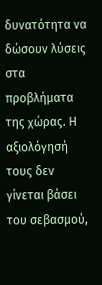δυνατότητα να δώσουν λύσεις στα προβλήματα της χώρας. Η αξιολόγησή τους δεν γίνεται βάσει του σεβασμού,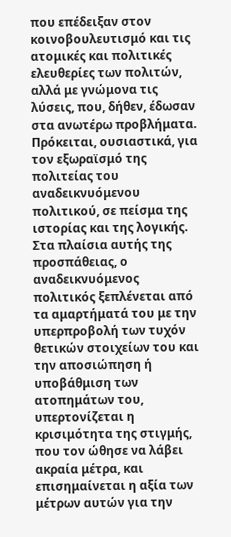που επέδειξαν στον κοινοβουλευτισμό και τις ατομικές και πολιτικές ελευθερίες των πολιτών, αλλά με γνώμονα τις λύσεις, που, δήθεν, έδωσαν στα ανωτέρω προβλήματα. Πρόκειται, ουσιαστικά, για τον εξωραϊσμό της πολιτείας του αναδεικνυόμενου πολιτικού, σε πείσμα της ιστορίας και της λογικής. Στα πλαίσια αυτής της προσπάθειας, ο αναδεικνυόμενος πολιτικός ξεπλένεται από τα αμαρτήματά του με την υπερπροβολή των τυχόν θετικών στοιχείων του και την αποσιώπηση ή υποβάθμιση των ατοπημάτων του, υπερτονίζεται η κρισιμότητα της στιγμής, που τον ώθησε να λάβει ακραία μέτρα, και επισημαίνεται η αξία των μέτρων αυτών για την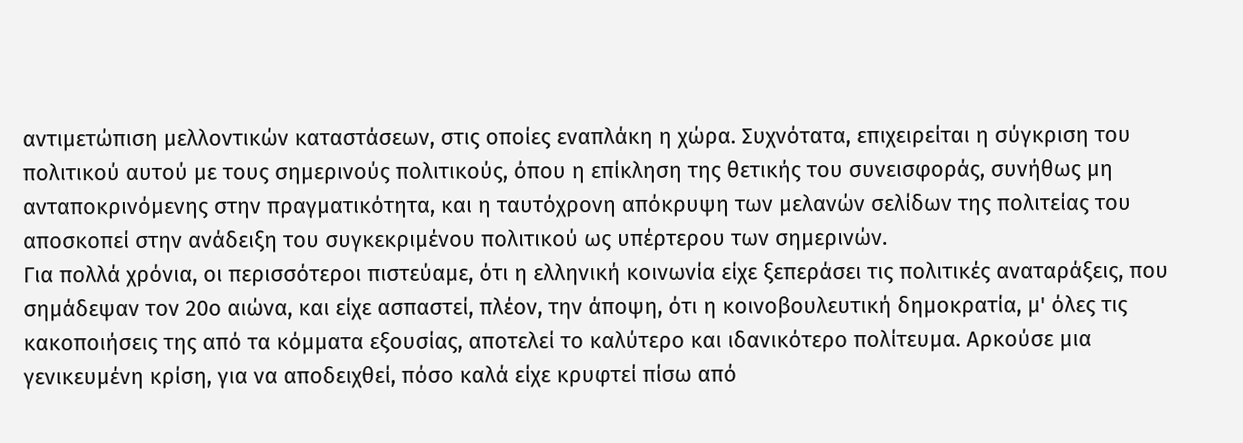αντιμετώπιση μελλοντικών καταστάσεων, στις οποίες εναπλάκη η χώρα. Συχνότατα, επιχειρείται η σύγκριση του πολιτικού αυτού με τους σημερινούς πολιτικούς, όπου η επίκληση της θετικής του συνεισφοράς, συνήθως μη ανταποκρινόμενης στην πραγματικότητα, και η ταυτόχρονη απόκρυψη των μελανών σελίδων της πολιτείας του αποσκοπεί στην ανάδειξη του συγκεκριμένου πολιτικού ως υπέρτερου των σημερινών.
Για πολλά χρόνια, οι περισσότεροι πιστεύαμε, ότι η ελληνική κοινωνία είχε ξεπεράσει τις πολιτικές αναταράξεις, που σημάδεψαν τον 20ο αιώνα, και είχε ασπαστεί, πλέον, την άποψη, ότι η κοινοβουλευτική δημοκρατία, μ' όλες τις κακοποιήσεις της από τα κόμματα εξουσίας, αποτελεί το καλύτερο και ιδανικότερο πολίτευμα. Αρκούσε μια γενικευμένη κρίση, για να αποδειχθεί, πόσο καλά είχε κρυφτεί πίσω από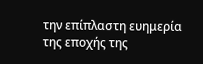την επίπλαστη ευημερία της εποχής της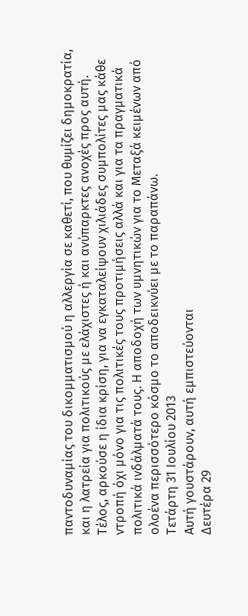παντοδυναμίας του δικομματισμού η αλλεργία σε καθετί, που θυμίζει δημοκρατία, και η λατρεία για πολιτικούς με ελάχιστες ή και ανύπαρκτες ανοχές προς αυτή. Τέλος, αρκούσε η ίδια κρίση, για να εγκαταλείψουν χιλιάδες συμπολίτες μας κάθε ντροπή όχι μόνο για τις πολιτικές τους προτιμήσεις αλλά και για τα πραγματικά πολιτικά ινδάλματά τους. Η αποδοχή των υμνητικών για το Μεταξά κειμένων από ολοένα περισσότερο κόσμο το αποδεικνύει με το παραπάνω.
Τετάρτη 31 Ιουλίου 2013
Αυτή γουστάρουν, αυτή εμπιστεύονται
Δευτέρα 29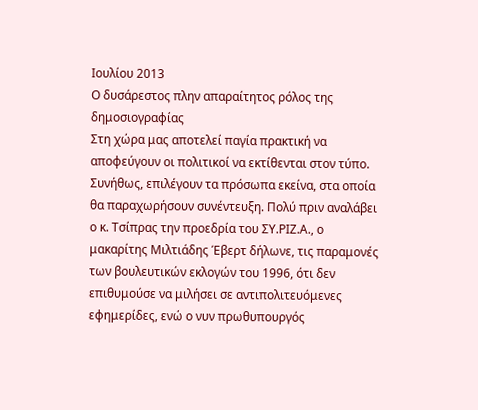Ιουλίου 2013
Ο δυσάρεστος πλην απαραίτητος ρόλος της δημοσιογραφίας
Στη χώρα μας αποτελεί παγία πρακτική να αποφεύγουν οι πολιτικοί να εκτίθενται στον τύπο. Συνήθως, επιλέγουν τα πρόσωπα εκείνα, στα οποία θα παραχωρήσουν συνέντευξη. Πολύ πριν αναλάβει ο κ. Τσίπρας την προεδρία του ΣΥ.ΡΙΖ.Α., ο μακαρίτης Μιλτιάδης Έβερτ δήλωνε, τις παραμονές των βουλευτικών εκλογών του 1996, ότι δεν επιθυμούσε να μιλήσει σε αντιπολιτευόμενες εφημερίδες, ενώ ο νυν πρωθυπουργός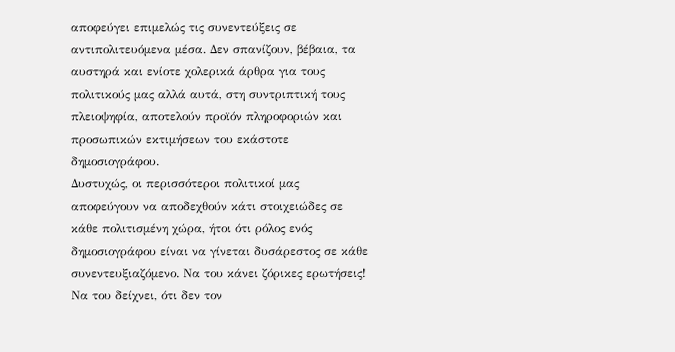αποφεύγει επιμελώς τις συνεντεύξεις σε αντιπολιτευόμενα μέσα. Δεν σπανίζουν, βέβαια, τα αυστηρά και ενίοτε χολερικά άρθρα για τους πολιτικούς μας αλλά αυτά, στη συντριπτική τους πλειοψηφία, αποτελούν προϊόν πληροφοριών και προσωπικών εκτιμήσεων του εκάστοτε δημοσιογράφου.
Δυστυχώς, οι περισσότεροι πολιτικοί μας αποφεύγουν να αποδεχθούν κάτι στοιχειώδες σε κάθε πολιτισμένη χώρα, ήτοι ότι ρόλος ενός δημοσιογράφου είναι να γίνεται δυσάρεστος σε κάθε συνεντευξιαζόμενο. Να του κάνει ζόρικες ερωτήσεις! Να του δείχνει, ότι δεν τον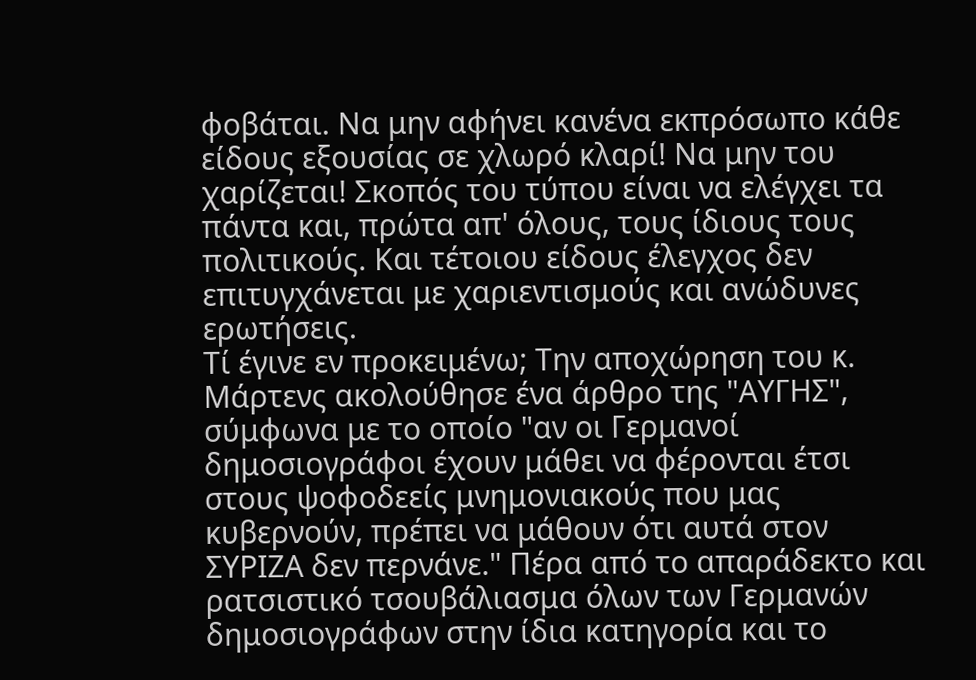φοβάται. Να μην αφήνει κανένα εκπρόσωπο κάθε είδους εξουσίας σε χλωρό κλαρί! Να μην του χαρίζεται! Σκοπός του τύπου είναι να ελέγχει τα πάντα και, πρώτα απ' όλους, τους ίδιους τους πολιτικούς. Και τέτοιου είδους έλεγχος δεν επιτυγχάνεται με χαριεντισμούς και ανώδυνες ερωτήσεις.
Τί έγινε εν προκειμένω; Την αποχώρηση του κ. Μάρτενς ακολούθησε ένα άρθρο της "ΑΥΓΗΣ", σύμφωνα με το οποίο "αν οι Γερμανοί δημοσιογράφοι έχουν μάθει να φέρονται έτσι στους ψοφοδεείς μνημονιακούς που μας κυβερνούν, πρέπει να μάθουν ότι αυτά στον ΣΥΡΙΖΑ δεν περνάνε." Πέρα από το απαράδεκτο και ρατσιστικό τσουβάλιασμα όλων των Γερμανών δημοσιογράφων στην ίδια κατηγορία και το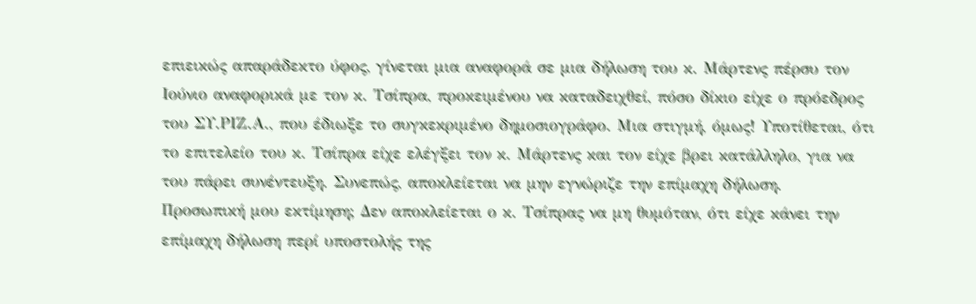επιεικώς απαράδεκτο ύφος, γίνεται μια αναφορά σε μια δήλωση του κ. Μάρτενς πέρσυ τον Ιούνιο αναφορικά με τον κ. Τσίπρα, προκειμένου να καταδειχθεί, πόσο δίκιο είχε ο πρόεδρος του ΣΥ.ΡΙΖ.Α., που έδιωξε το συγκεκριμένο δημοσιογράφο. Μια στιγμή, όμως! Υποτίθεται, ότι το επιτελείο του κ. Τσίπρα είχε ελέγξει τον κ. Μάρτενς και τον είχε βρει κατάλληλο, για να του πάρει συνέντευξη. Συνεπώς, αποκλείεται να μην εγνώριζε την επίμαχη δήλωση.
Προσωπική μου εκτίμηση; Δεν αποκλείεται ο κ. Τσίπρας να μη θυμόταν, ότι είχε κάνει την επίμαχη δήλωση περί υποστολής της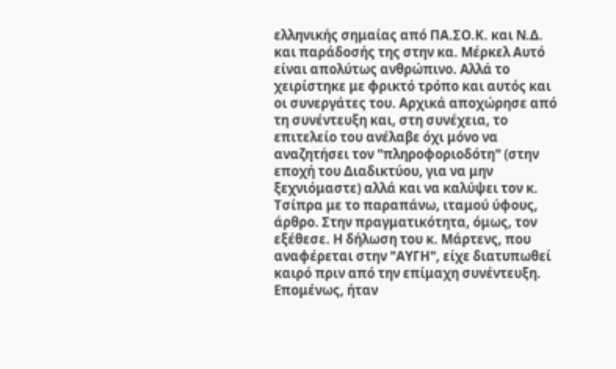ελληνικής σημαίας από ΠΑ.ΣΟ.Κ. και Ν.Δ. και παράδοσής της στην κα. Μέρκελ Αυτό είναι απολύτως ανθρώπινο. Αλλά το χειρίστηκε με φρικτό τρόπο και αυτός και οι συνεργάτες του. Αρχικά αποχώρησε από τη συνέντευξη και, στη συνέχεια, το επιτελείο του ανέλαβε όχι μόνο να αναζητήσει τον "πληροφοριοδότη" (στην εποχή του Διαδικτύου, για να μην ξεχνιόμαστε) αλλά και να καλύψει τον κ. Τσίπρα με το παραπάνω, ιταμού ύφους, άρθρο. Στην πραγματικότητα, όμως, τον εξέθεσε. Η δήλωση του κ. Μάρτενς, που αναφέρεται στην "ΑΥΓΗ", είχε διατυπωθεί καιρό πριν από την επίμαχη συνέντευξη. Επομένως, ήταν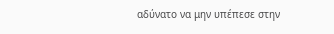αδύνατο να μην υπέπεσε στην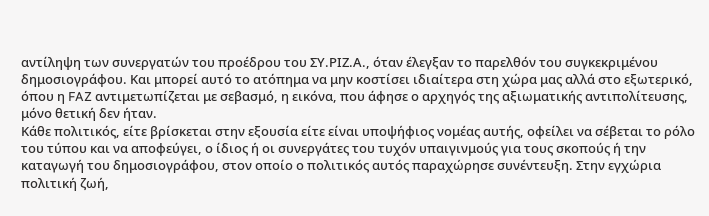αντίληψη των συνεργατών του προέδρου του ΣΥ.ΡΙΖ.Α., όταν έλεγξαν το παρελθόν του συγκεκριμένου δημοσιογράφου. Και μπορεί αυτό το ατόπημα να μην κοστίσει ιδιαίτερα στη χώρα μας αλλά στο εξωτερικό, όπου η FAZ αντιμετωπίζεται με σεβασμό, η εικόνα, που άφησε ο αρχηγός της αξιωματικής αντιπολίτευσης, μόνο θετική δεν ήταν.
Κάθε πολιτικός, είτε βρίσκεται στην εξουσία είτε είναι υποψήφιος νομέας αυτής, οφείλει να σέβεται το ρόλο του τύπου και να αποφεύγει, ο ίδιος ή οι συνεργάτες του τυχόν υπαιγινμούς για τους σκοπούς ή την καταγωγή του δημοσιογράφου, στον οποίο ο πολιτικός αυτός παραχώρησε συνέντευξη. Στην εγχώρια πολιτική ζωή,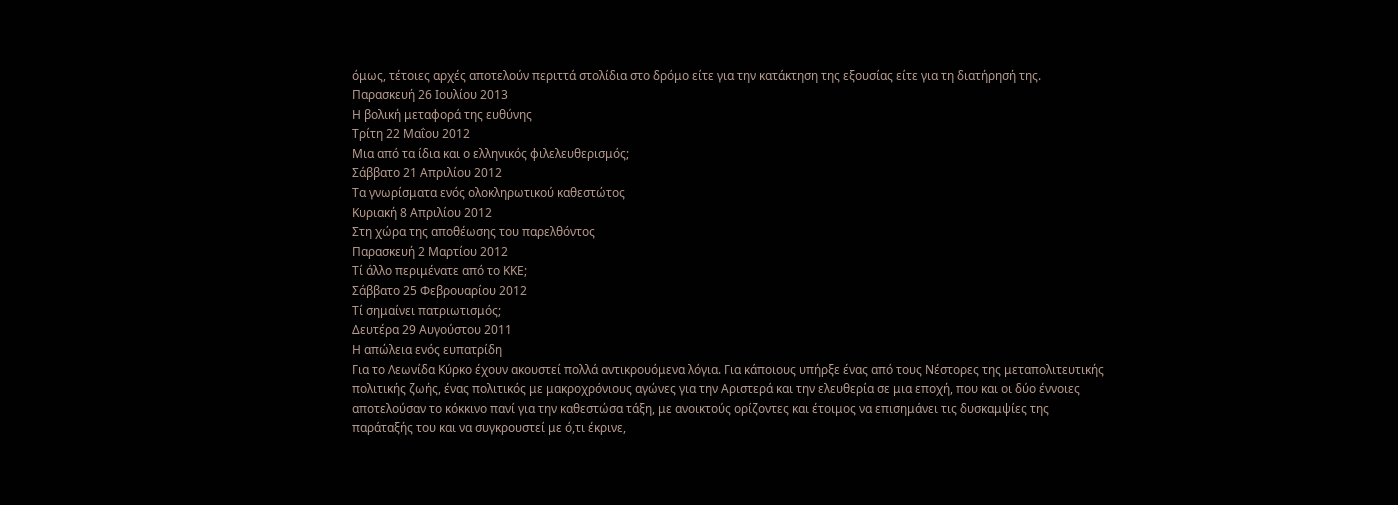όμως, τέτοιες αρχές αποτελούν περιττά στολίδια στο δρόμο είτε για την κατάκτηση της εξουσίας είτε για τη διατήρησή της.
Παρασκευή 26 Ιουλίου 2013
Η βολική μεταφορά της ευθύνης
Τρίτη 22 Μαΐου 2012
Μια από τα ίδια και ο ελληνικός φιλελευθερισμός;
Σάββατο 21 Απριλίου 2012
Τα γνωρίσματα ενός ολοκληρωτικού καθεστώτος
Κυριακή 8 Απριλίου 2012
Στη χώρα της αποθέωσης του παρελθόντος
Παρασκευή 2 Μαρτίου 2012
Τί άλλο περιμένατε από το ΚΚΕ;
Σάββατο 25 Φεβρουαρίου 2012
Τί σημαίνει πατριωτισμός;
Δευτέρα 29 Αυγούστου 2011
Η απώλεια ενός ευπατρίδη
Για το Λεωνίδα Κύρκο έχουν ακουστεί πολλά αντικρουόμενα λόγια. Για κάποιους υπήρξε ένας από τους Νέστορες της μεταπολιτευτικής πολιτικής ζωής, ένας πολιτικός με μακροχρόνιους αγώνες για την Αριστερά και την ελευθερία σε μια εποχή, που και οι δύο έννοιες αποτελούσαν το κόκκινο πανί για την καθεστώσα τάξη, με ανοικτούς ορίζοντες και έτοιμος να επισημάνει τις δυσκαμψίες της παράταξής του και να συγκρουστεί με ό,τι έκρινε,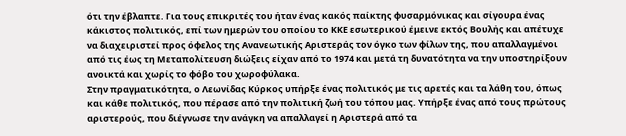ότι την έβλαπτε. Για τους επικριτές του ήταν ένας κακός παίκτης φυσαρμόνικας και σίγουρα ένας κάκιστος πολιτικός, επί των ημερών του οποίου το ΚΚΕ εσωτερικού έμεινε εκτός Βουλής και απέτυχε να διαχειριστεί προς όφελος της Ανανεωτικής Αριστεράς τον όγκο των φίλων της, που απαλλαγμένοι από τις έως τη Μεταπολίτευση διώξεις είχαν από το 1974 και μετά τη δυνατότητα να την υποστηρίξουν ανοικτά και χωρίς το φόβο του χωροφύλακα.
Στην πραγματικότητα, ο Λεωνίδας Κύρκος υπήρξε ένας πολιτικός με τις αρετές και τα λάθη του, όπως και κάθε πολιτικός, που πέρασε από την πολιτική ζωή του τόπου μας. Υπήρξε ένας από τους πρώτους αριστερούς, που διέγνωσε την ανάγκη να απαλλαγεί η Αριστερά από τα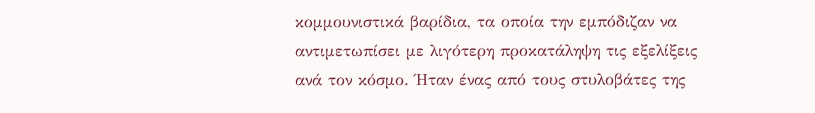κομμουνιστικά βαρίδια, τα οποία την εμπόδιζαν να αντιμετωπίσει με λιγότερη προκατάληψη τις εξελίξεις ανά τον κόσμο. Ήταν ένας από τους στυλοβάτες της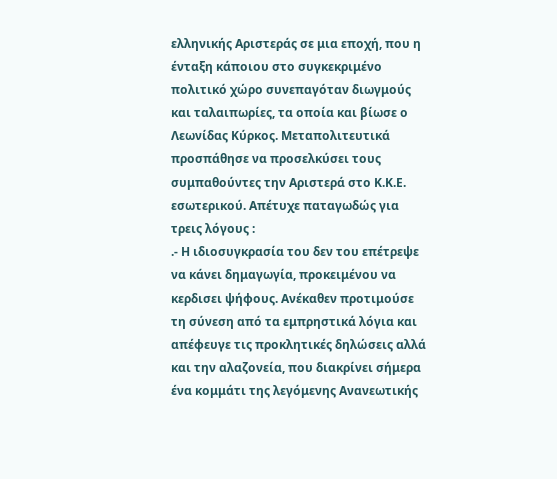ελληνικής Αριστεράς σε μια εποχή, που η ένταξη κάποιου στο συγκεκριμένο πολιτικό χώρο συνεπαγόταν διωγμούς και ταλαιπωρίες, τα οποία και βίωσε ο Λεωνίδας Κύρκος. Μεταπολιτευτικά προσπάθησε να προσελκύσει τους συμπαθούντες την Αριστερά στο Κ.Κ.Ε. εσωτερικού. Απέτυχε παταγωδώς για τρεις λόγους :
.- Η ιδιοσυγκρασία του δεν του επέτρεψε να κάνει δημαγωγία, προκειμένου να κερδισει ψήφους. Ανέκαθεν προτιμούσε τη σύνεση από τα εμπρηστικά λόγια και απέφευγε τις προκλητικές δηλώσεις αλλά και την αλαζονεία, που διακρίνει σήμερα ένα κομμάτι της λεγόμενης Ανανεωτικής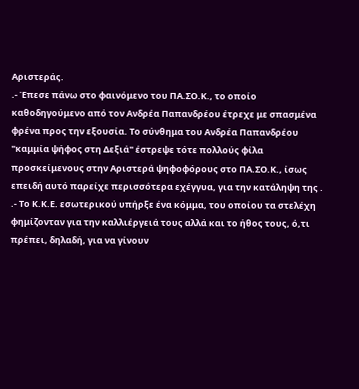Αριστεράς.
.- Έπεσε πάνω στο φαινόμενο του ΠΑ.ΣΟ.Κ., το οποίο καθοδηγούμενο από τον Ανδρέα Παπανδρέου έτρεχε με σπασμένα φρένα προς την εξουσία. Το σύνθημα του Ανδρέα Παπανδρέου "καμμία ψήφος στη Δεξιά" έστρεψε τότε πολλούς φίλα προσκείμενους στην Αριστερά ψηφοφόρους στο ΠΑ.ΣΟ.Κ., ίσως επειδή αυτό παρείχε περισσότερα εχέγγυα, για την κατάληψη της .
.- Το Κ.Κ.Ε. εσωτερικού υπήρξε ένα κόμμα, του οποίου τα στελέχη φημίζονταν για την καλλιέργειά τους αλλά και το ήθος τους, ό,τι πρέπει, δηλαδή, για να γίνουν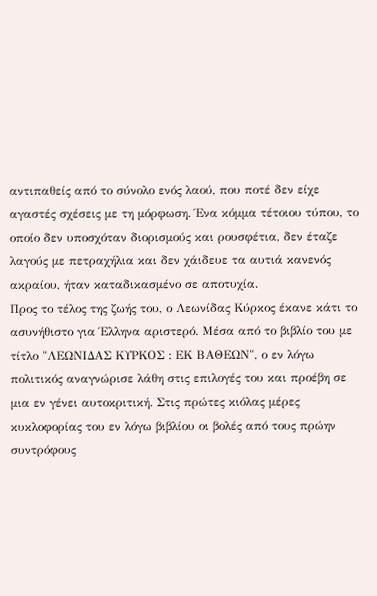αντιπαθείς από το σύνολο ενός λαού, που ποτέ δεν είχε αγαστές σχέσεις με τη μόρφωση. Ένα κόμμα τέτοιου τύπου, το οποίο δεν υποσχόταν διορισμούς και ρουσφέτια, δεν έταζε λαγούς με πετραχήλια και δεν χάιδευε τα αυτιά κανενός ακραίου, ήταν καταδικασμένο σε αποτυχία.
Προς το τέλος της ζωής του, ο Λεωνίδας Κύρκος έκανε κάτι το ασυνήθιστο για Έλληνα αριστερό. Μέσα από το βιβλίο του με τίτλο "ΛΕΩΝΙΔΑΣ ΚΥΡΚΟΣ : ΕΚ ΒΑΘΕΩΝ", ο εν λόγω πολιτικός αναγνώρισε λάθη στις επιλογές του και προέβη σε μια εν γένει αυτοκριτική. Στις πρώτες κιόλας μέρες κυκλοφορίας του εν λόγω βιβλίου οι βολές από τους πρώην συντρόφους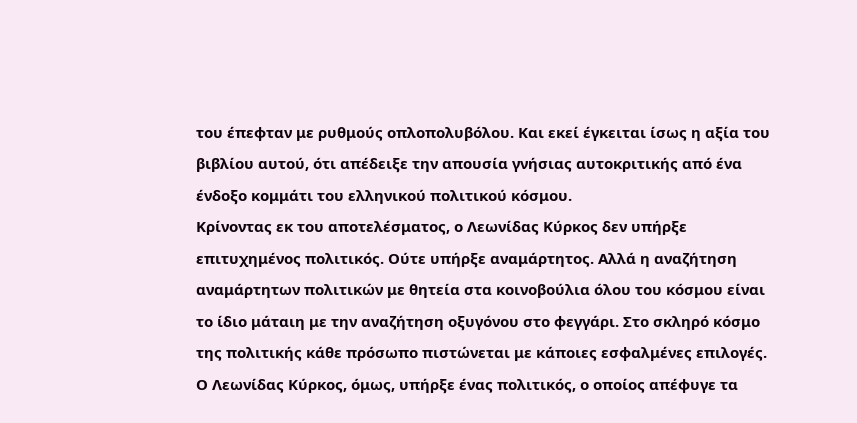του έπεφταν με ρυθμούς οπλοπολυβόλου. Και εκεί έγκειται ίσως η αξία του βιβλίου αυτού, ότι απέδειξε την απουσία γνήσιας αυτοκριτικής από ένα ένδοξο κομμάτι του ελληνικού πολιτικού κόσμου.
Κρίνοντας εκ του αποτελέσματος, ο Λεωνίδας Κύρκος δεν υπήρξε επιτυχημένος πολιτικός. Ούτε υπήρξε αναμάρτητος. Αλλά η αναζήτηση αναμάρτητων πολιτικών με θητεία στα κοινοβούλια όλου του κόσμου είναι το ίδιο μάταιη με την αναζήτηση οξυγόνου στο φεγγάρι. Στο σκληρό κόσμο της πολιτικής κάθε πρόσωπο πιστώνεται με κάποιες εσφαλμένες επιλογές. Ο Λεωνίδας Κύρκος, όμως, υπήρξε ένας πολιτικός, ο οποίος απέφυγε τα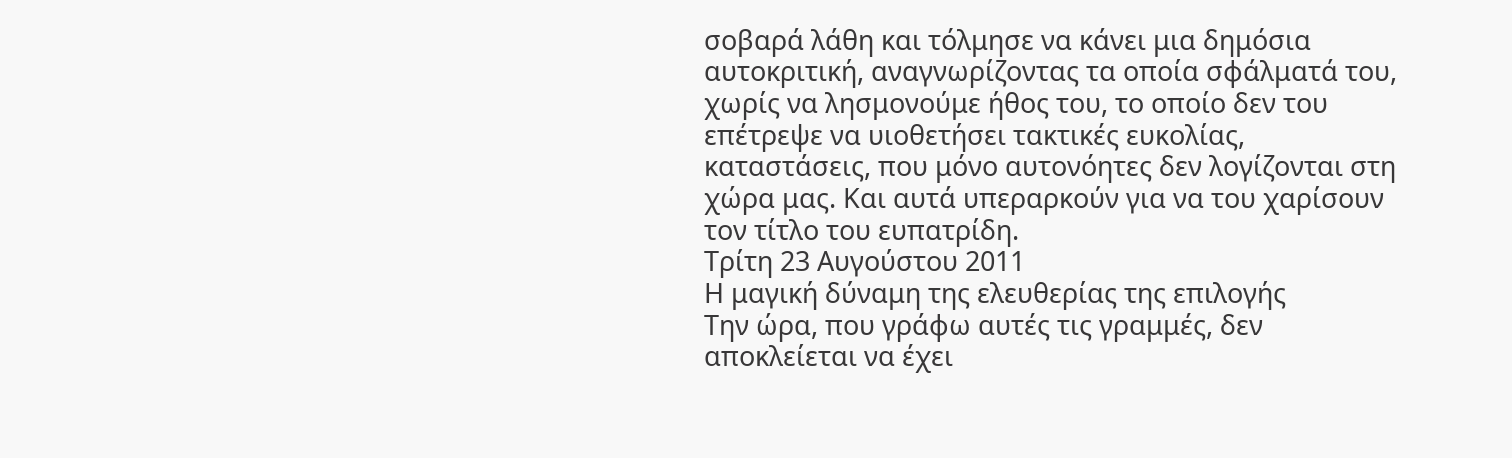σοβαρά λάθη και τόλμησε να κάνει μια δημόσια αυτοκριτική, αναγνωρίζοντας τα οποία σφάλματά του, χωρίς να λησμονούμε ήθος του, το οποίο δεν του επέτρεψε να υιοθετήσει τακτικές ευκολίας, καταστάσεις, που μόνο αυτονόητες δεν λογίζονται στη χώρα μας. Και αυτά υπεραρκούν για να του χαρίσουν τον τίτλο του ευπατρίδη.
Τρίτη 23 Αυγούστου 2011
Η μαγική δύναμη της ελευθερίας της επιλογής
Την ώρα, που γράφω αυτές τις γραμμές, δεν αποκλείεται να έχει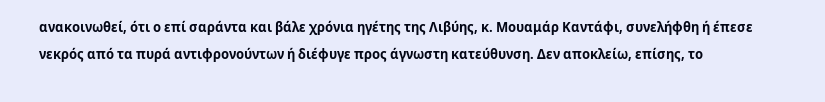ανακοινωθεί, ότι ο επί σαράντα και βάλε χρόνια ηγέτης της Λιβύης, κ. Μουαμάρ Καντάφι, συνελήφθη ή έπεσε νεκρός από τα πυρά αντιφρονούντων ή διέφυγε προς άγνωστη κατεύθυνση. Δεν αποκλείω, επίσης, το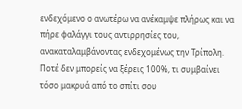ενδεχόμενο ο ανωτέρω να ανέκαμψε πλήρως και να πήρε φαλάγγι τους αντιρρησίες του, ανακαταλαμβάνοντας ενδεχομένως την Τρίπολη. Ποτέ δεν μπορείς να ξέρεις 100%, τι συμβαίνει τόσο μακρυά από το σπίτι σου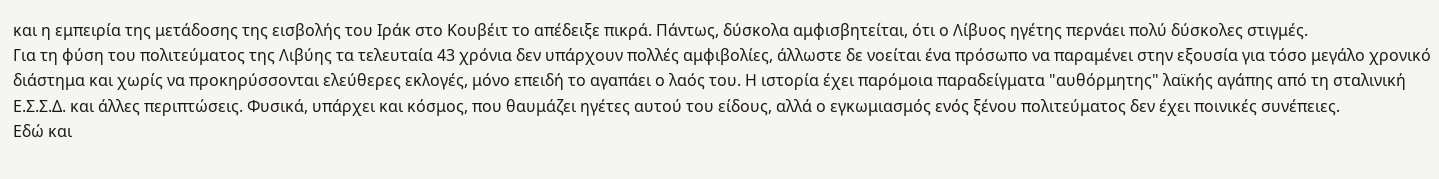και η εμπειρία της μετάδοσης της εισβολής του Ιράκ στο Κουβέιτ το απέδειξε πικρά. Πάντως, δύσκολα αμφισβητείται, ότι ο Λίβυος ηγέτης περνάει πολύ δύσκολες στιγμές.
Για τη φύση του πολιτεύματος της Λιβύης τα τελευταία 43 χρόνια δεν υπάρχουν πολλές αμφιβολίες, άλλωστε δε νοείται ένα πρόσωπο να παραμένει στην εξουσία για τόσο μεγάλο χρονικό διάστημα και χωρίς να προκηρύσσονται ελεύθερες εκλογές, μόνο επειδή το αγαπάει ο λαός του. Η ιστορία έχει παρόμοια παραδείγματα "αυθόρμητης" λαϊκής αγάπης από τη σταλινική Ε.Σ.Σ.Δ. και άλλες περιπτώσεις. Φυσικά, υπάρχει και κόσμος, που θαυμάζει ηγέτες αυτού του είδους, αλλά ο εγκωμιασμός ενός ξένου πολιτεύματος δεν έχει ποινικές συνέπειες.
Εδώ και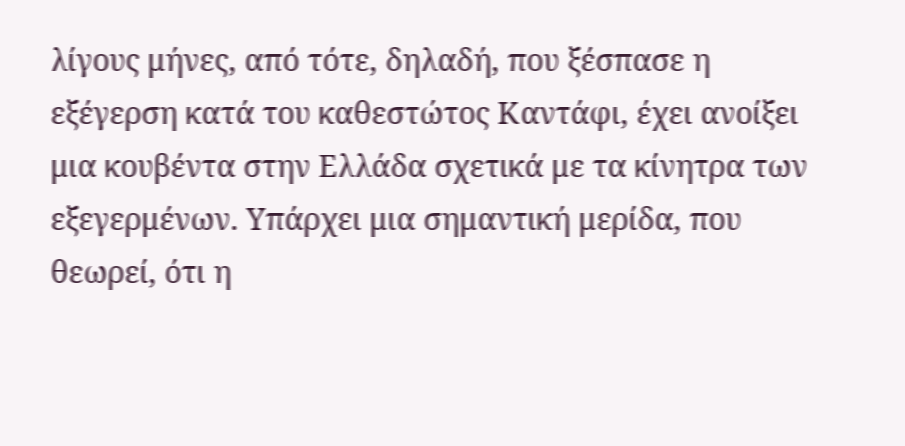λίγους μήνες, από τότε, δηλαδή, που ξέσπασε η εξέγερση κατά του καθεστώτος Καντάφι, έχει ανοίξει μια κουβέντα στην Ελλάδα σχετικά με τα κίνητρα των εξεγερμένων. Υπάρχει μια σημαντική μερίδα, που θεωρεί, ότι η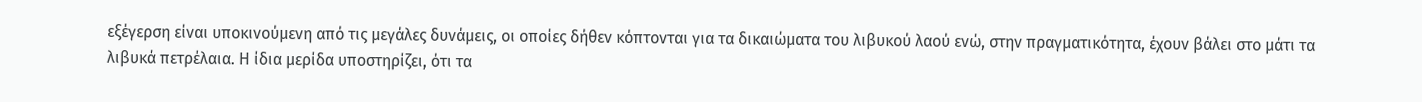εξέγερση είναι υποκινούμενη από τις μεγάλες δυνάμεις, οι οποίες δήθεν κόπτονται για τα δικαιώματα του λιβυκού λαού ενώ, στην πραγματικότητα, έχουν βάλει στο μάτι τα λιβυκά πετρέλαια. Η ίδια μερίδα υποστηρίζει, ότι τα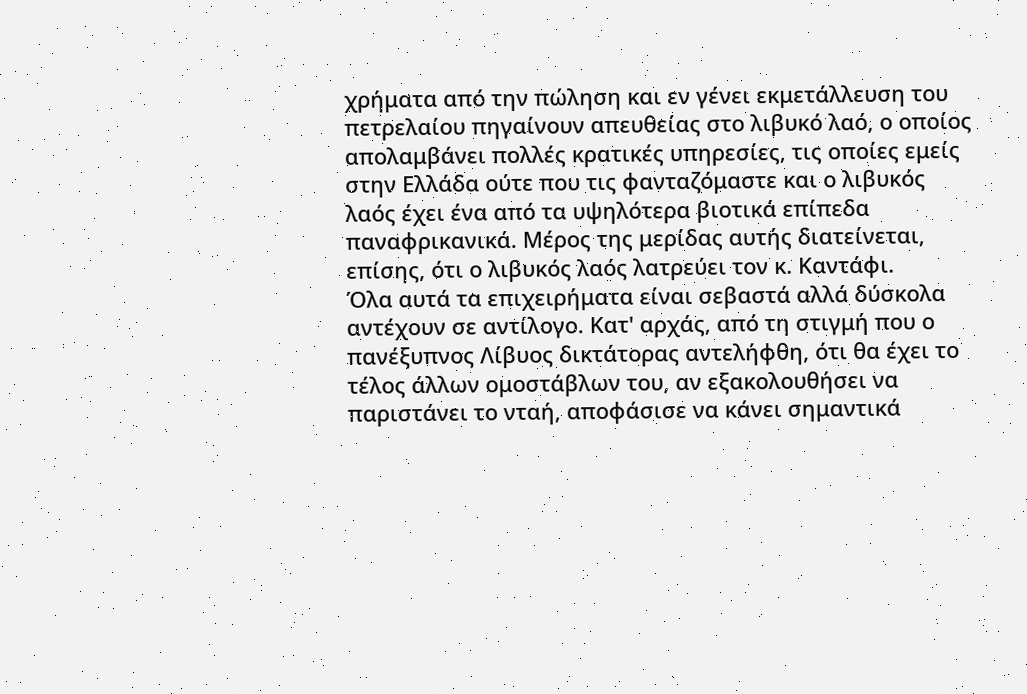χρήματα από την πώληση και εν γένει εκμετάλλευση του πετρελαίου πηγαίνουν απευθείας στο λιβυκό λαό, ο οποίος απολαμβάνει πολλές κρατικές υπηρεσίες, τις οποίες εμείς στην Ελλάδα ούτε που τις φανταζόμαστε και ο λιβυκός λαός έχει ένα από τα υψηλότερα βιοτικά επίπεδα παναφρικανικά. Μέρος της μερίδας αυτής διατείνεται, επίσης, ότι ο λιβυκός λαός λατρεύει τον κ. Καντάφι.
Όλα αυτά τα επιχειρήματα είναι σεβαστά αλλά δύσκολα αντέχουν σε αντίλογο. Κατ' αρχάς, από τη στιγμή που ο πανέξυπνος Λίβυος δικτάτορας αντελήφθη, ότι θα έχει το τέλος άλλων ομοστάβλων του, αν εξακολουθήσει να παριστάνει το νταή, αποφάσισε να κάνει σημαντικά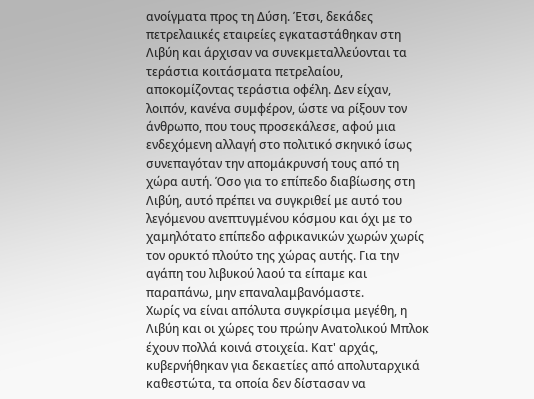ανοίγματα προς τη Δύση. Έτσι, δεκάδες πετρελαιικές εταιρείες εγκαταστάθηκαν στη Λιβύη και άρχισαν να συνεκμεταλλεύονται τα τεράστια κοιτάσματα πετρελαίου, αποκομίζοντας τεράστια οφέλη. Δεν είχαν, λοιπόν, κανένα συμφέρον, ώστε να ρίξουν τον άνθρωπο, που τους προσεκάλεσε, αφού μια ενδεχόμενη αλλαγή στο πολιτικό σκηνικό ίσως συνεπαγόταν την απομάκρυνσή τους από τη χώρα αυτή. Όσο για το επίπεδο διαβίωσης στη Λιβύη, αυτό πρέπει να συγκριθεί με αυτό του λεγόμενου ανεπτυγμένου κόσμου και όχι με το χαμηλότατο επίπεδο αφρικανικών χωρών χωρίς τον ορυκτό πλούτο της χώρας αυτής. Για την αγάπη του λιβυκού λαού τα είπαμε και παραπάνω, μην επαναλαμβανόμαστε.
Χωρίς να είναι απόλυτα συγκρίσιμα μεγέθη, η Λιβύη και οι χώρες του πρώην Ανατολικού Μπλοκ έχουν πολλά κοινά στοιχεία. Κατ' αρχάς, κυβερνήθηκαν για δεκαετίες από απολυταρχικά καθεστώτα, τα οποία δεν δίστασαν να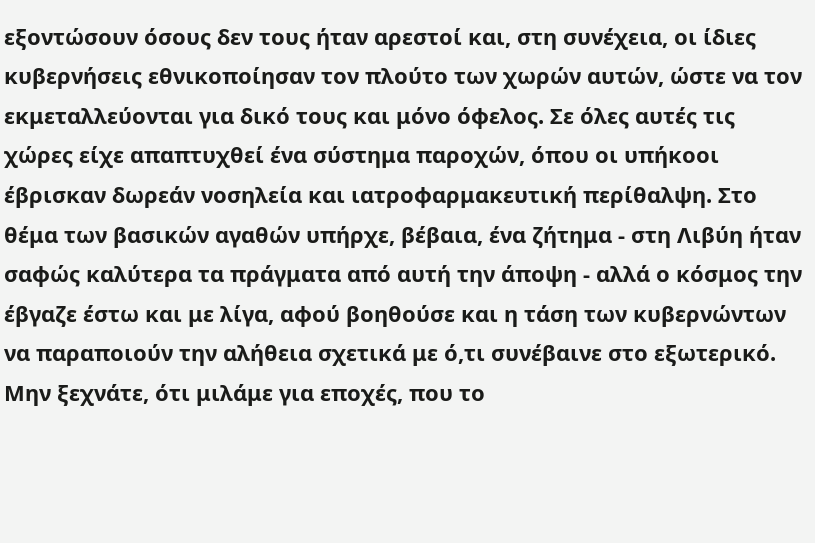εξοντώσουν όσους δεν τους ήταν αρεστοί και, στη συνέχεια, οι ίδιες κυβερνήσεις εθνικοποίησαν τον πλούτο των χωρών αυτών, ώστε να τον εκμεταλλεύονται για δικό τους και μόνο όφελος. Σε όλες αυτές τις χώρες είχε απαπτυχθεί ένα σύστημα παροχών, όπου οι υπήκοοι έβρισκαν δωρεάν νοσηλεία και ιατροφαρμακευτική περίθαλψη. Στο θέμα των βασικών αγαθών υπήρχε, βέβαια, ένα ζήτημα - στη Λιβύη ήταν σαφώς καλύτερα τα πράγματα από αυτή την άποψη - αλλά ο κόσμος την έβγαζε έστω και με λίγα, αφού βοηθούσε και η τάση των κυβερνώντων να παραποιούν την αλήθεια σχετικά με ό,τι συνέβαινε στο εξωτερικό. Μην ξεχνάτε, ότι μιλάμε για εποχές, που το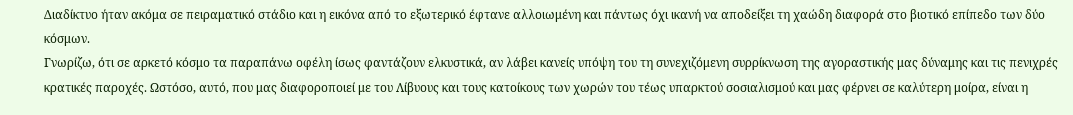Διαδίκτυο ήταν ακόμα σε πειραματικό στάδιο και η εικόνα από το εξωτερικό έφτανε αλλοιωμένη και πάντως όχι ικανή να αποδείξει τη χαώδη διαφορά στο βιοτικό επίπεδο των δύο κόσμων.
Γνωρίζω, ότι σε αρκετό κόσμο τα παραπάνω οφέλη ίσως φαντάζουν ελκυστικά, αν λάβει κανείς υπόψη του τη συνεχιζόμενη συρρίκνωση της αγοραστικής μας δύναμης και τις πενιχρές κρατικές παροχές. Ωστόσο, αυτό, που μας διαφοροποιεί με του Λίβυους και τους κατοίκους των χωρών του τέως υπαρκτού σοσιαλισμού και μας φέρνει σε καλύτερη μοίρα, είναι η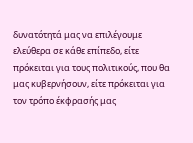δυνατότητά μας να επιλέγουμε ελεύθερα σε κάθε επίπεδο, είτε πρόκειται για τους πολιτικούς, που θα μας κυβερνήσουν, είτε πρόκειται για τον τρόπο έκφρασής μας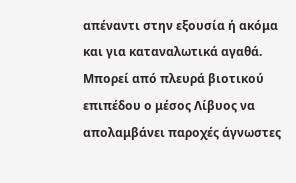απέναντι στην εξουσία ή ακόμα και για καταναλωτικά αγαθά. Μπορεί από πλευρά βιοτικού επιπέδου ο μέσος Λίβυος να απολαμβάνει παροχές άγνωστες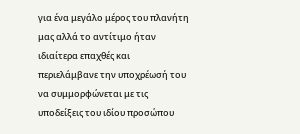για ένα μεγάλο μέρος του πλανήτη μας αλλά το αντίτιμο ήταν ιδιαίτερα επαχθές και περιελάμβανε την υποχρέωσή του να συμμορφώνεται με τις υποδείξεις του ιδίου προσώπου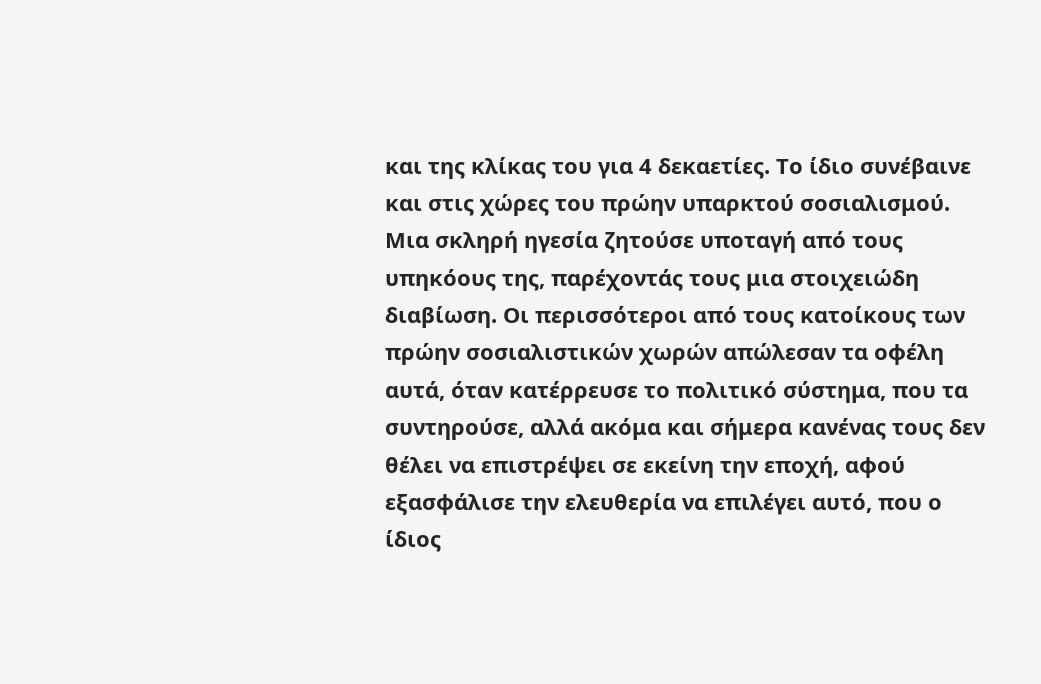και της κλίκας του για 4 δεκαετίες. Το ίδιο συνέβαινε και στις χώρες του πρώην υπαρκτού σοσιαλισμού. Μια σκληρή ηγεσία ζητούσε υποταγή από τους υπηκόους της, παρέχοντάς τους μια στοιχειώδη διαβίωση. Οι περισσότεροι από τους κατοίκους των πρώην σοσιαλιστικών χωρών απώλεσαν τα οφέλη αυτά, όταν κατέρρευσε το πολιτικό σύστημα, που τα συντηρούσε, αλλά ακόμα και σήμερα κανένας τους δεν θέλει να επιστρέψει σε εκείνη την εποχή, αφού εξασφάλισε την ελευθερία να επιλέγει αυτό, που ο ίδιος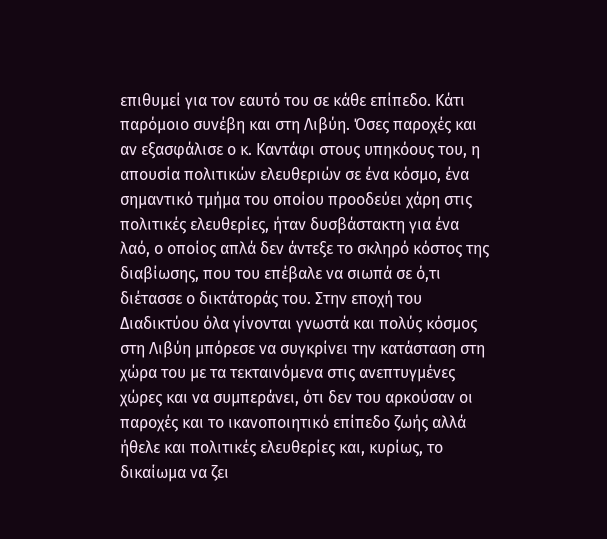επιθυμεί για τον εαυτό του σε κάθε επίπεδο. Κάτι παρόμοιο συνέβη και στη Λιβύη. Όσες παροχές και αν εξασφάλισε ο κ. Καντάφι στους υπηκόους του, η απουσία πολιτικών ελευθεριών σε ένα κόσμο, ένα σημαντικό τμήμα του οποίου προοδεύει χάρη στις πολιτικές ελευθερίες, ήταν δυσβάστακτη για ένα λαό, ο οποίος απλά δεν άντεξε το σκληρό κόστος της διαβίωσης, που του επέβαλε να σιωπά σε ό,τι διέτασσε ο δικτάτοράς του. Στην εποχή του Διαδικτύου όλα γίνονται γνωστά και πολύς κόσμος στη Λιβύη μπόρεσε να συγκρίνει την κατάσταση στη χώρα του με τα τεκταινόμενα στις ανεπτυγμένες χώρες και να συμπεράνει, ότι δεν του αρκούσαν οι παροχές και το ικανοποιητικό επίπεδο ζωής αλλά ήθελε και πολιτικές ελευθερίες και, κυρίως, το δικαίωμα να ζει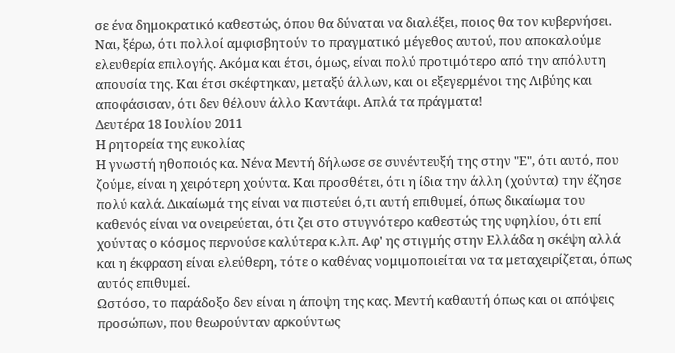σε ένα δημοκρατικό καθεστώς, όπου θα δύναται να διαλέξει, ποιος θα τον κυβερνήσει.
Ναι, ξέρω, ότι πολλοί αμφισβητούν το πραγματικό μέγεθος αυτού, που αποκαλούμε ελευθερία επιλογής. Ακόμα και έτσι, όμως, είναι πολύ προτιμότερο από την απόλυτη απουσία της. Και έτσι σκέφτηκαν, μεταξύ άλλων, και οι εξεγερμένοι της Λιβύης και αποφάσισαν, ότι δεν θέλουν άλλο Καντάφι. Απλά τα πράγματα!
Δευτέρα 18 Ιουλίου 2011
Η ρητορεία της ευκολίας
Η γνωστή ηθοποιός κα. Νένα Μεντή δήλωσε σε συνέντευξή της στην "Ε", ότι αυτό, που ζούμε, είναι η χειρότερη χούντα. Και προσθέτει, ότι η ίδια την άλλη (χούντα) την έζησε πολύ καλά. Δικαίωμά της είναι να πιστεύει ό,τι αυτή επιθυμεί, όπως δικαίωμα του καθενός είναι να ονειρεύεται, ότι ζει στο στυγνότερο καθεστώς της υφηλίου, ότι επί χούντας ο κόσμος περνούσε καλύτερα κ.λπ. Αφ' ης στιγμής στην Ελλάδα η σκέψη αλλά και η έκφραση είναι ελεύθερη, τότε ο καθένας νομιμοποιείται να τα μεταχειρίζεται, όπως αυτός επιθυμεί.
Ωστόσο, το παράδοξο δεν είναι η άποψη της κας. Μεντή καθαυτή όπως και οι απόψεις προσώπων, που θεωρούνταν αρκούντως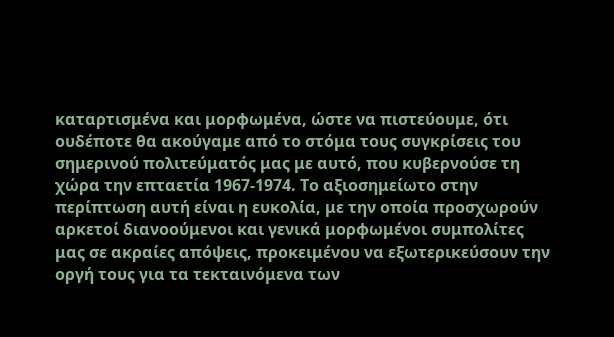καταρτισμένα και μορφωμένα, ώστε να πιστεύουμε, ότι ουδέποτε θα ακούγαμε από το στόμα τους συγκρίσεις του σημερινού πολιτεύματός μας με αυτό, που κυβερνούσε τη χώρα την επταετία 1967-1974. Το αξιοσημείωτο στην περίπτωση αυτή είναι η ευκολία, με την οποία προσχωρούν αρκετοί διανοούμενοι και γενικά μορφωμένοι συμπολίτες μας σε ακραίες απόψεις, προκειμένου να εξωτερικεύσουν την οργή τους για τα τεκταινόμενα των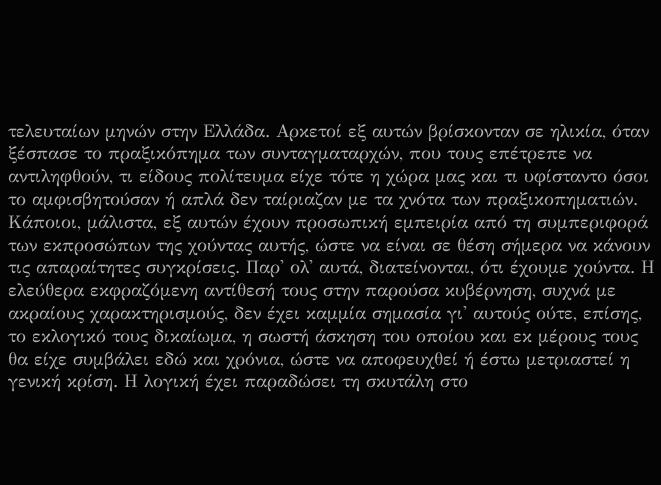τελευταίων μηνών στην Ελλάδα. Αρκετοί εξ αυτών βρίσκονταν σε ηλικία, όταν ξέσπασε το πραξικόπημα των συνταγματαρχών, που τους επέτρεπε να αντιληφθούν, τι είδους πολίτευμα είχε τότε η χώρα μας και τι υφίσταντο όσοι το αμφισβητούσαν ή απλά δεν ταίριαζαν με τα χνότα των πραξικοπηματιών. Κάποιοι, μάλιστα, εξ αυτών έχουν προσωπική εμπειρία από τη συμπεριφορά των εκπροσώπων της χούντας αυτής, ώστε να είναι σε θέση σήμερα να κάνουν τις απαραίτητες συγκρίσεις. Παρ' ολ' αυτά, διατείνονται, ότι έχουμε χούντα. Η ελεύθερα εκφραζόμενη αντίθεσή τους στην παρούσα κυβέρνηση, συχνά με ακραίους χαρακτηρισμούς, δεν έχει καμμία σημασία γι' αυτούς ούτε, επίσης, το εκλογικό τους δικαίωμα, η σωστή άσκηση του οποίου και εκ μέρους τους θα είχε συμβάλει εδώ και χρόνια, ώστε να αποφευχθεί ή έστω μετριαστεί η γενική κρίση. Η λογική έχει παραδώσει τη σκυτάλη στο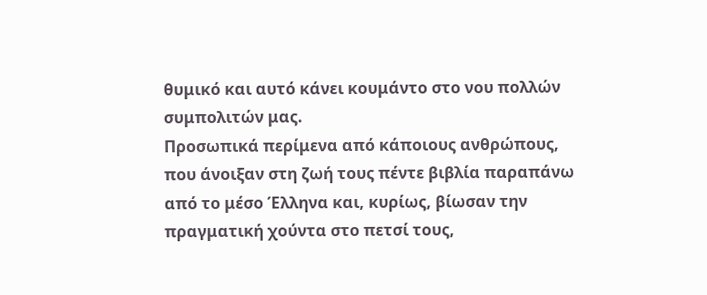θυμικό και αυτό κάνει κουμάντο στο νου πολλών συμπολιτών μας.
Προσωπικά περίμενα από κάποιους ανθρώπους, που άνοιξαν στη ζωή τους πέντε βιβλία παραπάνω από το μέσο Έλληνα και, κυρίως, βίωσαν την πραγματική χούντα στο πετσί τους,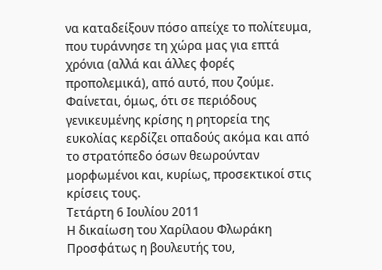να καταδείξουν πόσο απείχε το πολίτευμα, που τυράννησε τη χώρα μας για επτά χρόνια (αλλά και άλλες φορές προπολεμικά), από αυτό, που ζούμε. Φαίνεται, όμως, ότι σε περιόδους γενικευμένης κρίσης η ρητορεία της ευκολίας κερδίζει οπαδούς ακόμα και από το στρατόπεδο όσων θεωρούνταν μορφωμένοι και, κυρίως, προσεκτικοί στις κρίσεις τους.
Τετάρτη 6 Ιουλίου 2011
Η δικαίωση του Χαρίλαου Φλωράκη
Προσφάτως η βουλευτής του,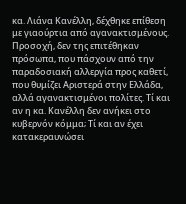κα. Λιάνα Κανέλλη, δέχθηκε επίθεση με γιαούρτια από αγανακτισμένους. Προσοχή, δεν της επιτέθηκαν πρόσωπα, που πάσχουν από την παραδοσιακή αλλεργία προς καθετί, που θυμίζει Αριστερά στην Ελλάδα, αλλά αγανακτισμένοι πολίτες. Τί και αν η κα. Κανέλλη δεν ανήκει στο κυβερνόν κόμμα; Τί και αν έχει κατακεραυνώσει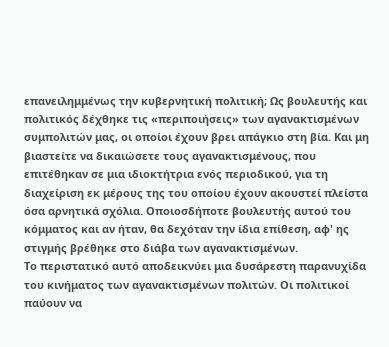επανειλημμένως την κυβερνητική πολιτική; Ως βουλευτής και πολιτικός δέχθηκε τις «περιποιήσεις» των αγανακτισμένων συμπολιτών μας, οι οποίοι έχουν βρει απάγκιο στη βία. Και μη βιαστείτε να δικαιώσετε τους αγανακτισμένους, που επιτέθηκαν σε μια ιδιοκτήτρια ενός περιοδικού, για τη διαχείριση εκ μέρους της του οποίου έχουν ακουστεί πλείστα όσα αρνητικά σχόλια. Οποιοσδήποτε βουλευτής αυτού του κόμματος και αν ήταν, θα δεχόταν την ίδια επίθεση, αφ' ης στιγμής βρέθηκε στο διάβα των αγανακτισμένων.
Το περιστατικό αυτό αποδεικνύει μια δυσάρεστη παρανυχίδα του κινήματος των αγανακτισμένων πολιτών. Οι πολιτικοί παύουν να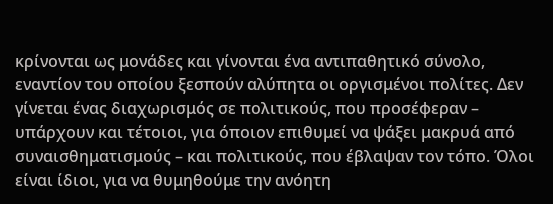κρίνονται ως μονάδες και γίνονται ένα αντιπαθητικό σύνολο, εναντίον του οποίου ξεσπούν αλύπητα οι οργισμένοι πολίτες. Δεν γίνεται ένας διαχωρισμός σε πολιτικούς, που προσέφεραν – υπάρχουν και τέτοιοι, για όποιον επιθυμεί να ψάξει μακρυά από συναισθηματισμούς – και πολιτικούς, που έβλαψαν τον τόπο. Όλοι είναι ίδιοι, για να θυμηθούμε την ανόητη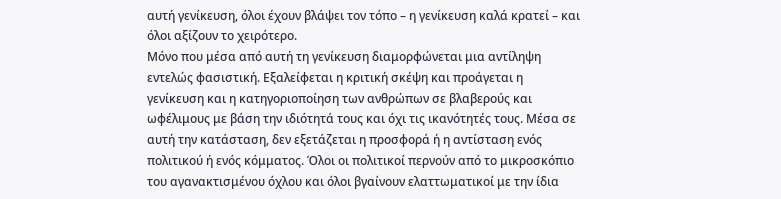αυτή γενίκευση, όλοι έχουν βλάψει τον τόπο – η γενίκευση καλά κρατεί – και όλοι αξίζουν το χειρότερο.
Μόνο που μέσα από αυτή τη γενίκευση διαμορφώνεται μια αντίληψη εντελώς φασιστική. Εξαλείφεται η κριτική σκέψη και προάγεται η γενίκευση και η κατηγοριοποίηση των ανθρώπων σε βλαβερούς και ωφέλιμους με βάση την ιδιότητά τους και όχι τις ικανότητές τους. Μέσα σε αυτή την κατάσταση, δεν εξετάζεται η προσφορά ή η αντίσταση ενός πολιτικού ή ενός κόμματος. Όλοι οι πολιτικοί περνούν από το μικροσκόπιο του αγανακτισμένου όχλου και όλοι βγαίνουν ελαττωματικοί με την ίδια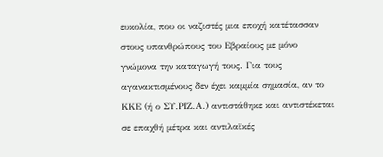ευκολία, που οι ναζιστές μια εποχή κατέτασσαν στους υπανθρώπους του Εβραίους με μόνο γνώμονα την καταγωγή τους. Για τους αγανακτισμένους δεν έχει καμμία σημασία, αν το ΚΚΕ (ή ο ΣΥ.ΡΙΖ.Α.) αντιστάθηκε και αντιστέκεται σε επαχθή μέτρα και αντιλαϊκές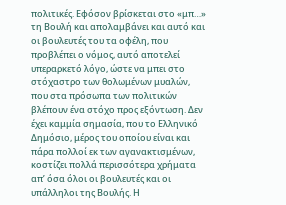πολιτικές. Εφόσον βρίσκεται στο «μπ…» τη Βουλή και απολαμβάνει και αυτό και οι βουλευτές του τα οφέλη, που προβλέπει ο νόμος, αυτό αποτελεί υπεραρκετό λόγο, ώστε να μπει στο στόχαστρο των θολωμένων μυαλών, που στα πρόσωπα των πολιτικών βλέπουν ένα στόχο προς εξόντωση. Δεν έχει καμμία σημασία, που το Ελληνικό Δημόσιο, μέρος του οποίου είναι και πάρα πολλοί εκ των αγανακτισμένων, κοστίζει πολλά περισσότερα χρήματα απ’ όσα όλοι οι βουλευτές και οι υπάλληλοι της Βουλής. Η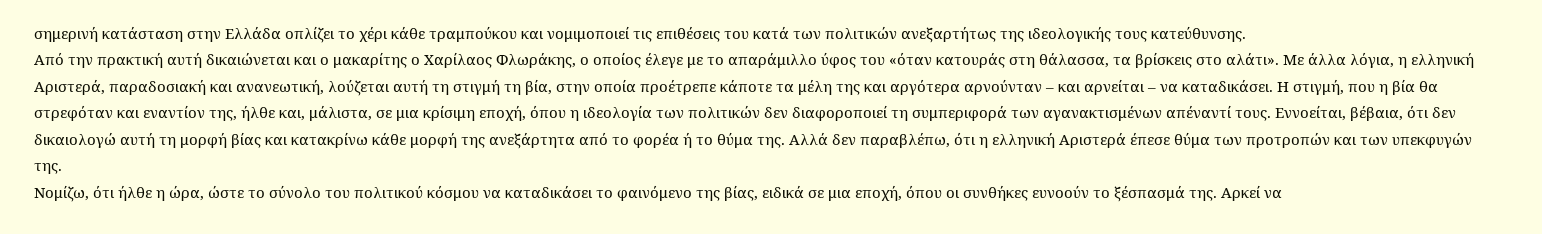σημερινή κατάσταση στην Ελλάδα οπλίζει το χέρι κάθε τραμπούκου και νομιμοποιεί τις επιθέσεις του κατά των πολιτικών ανεξαρτήτως της ιδεολογικής τους κατεύθυνσης.
Από την πρακτική αυτή δικαιώνεται και ο μακαρίτης ο Χαρίλαος Φλωράκης, ο οποίος έλεγε με το απαράμιλλο ύφος του «όταν κατουράς στη θάλασσα, τα βρίσκεις στο αλάτι». Με άλλα λόγια, η ελληνική Αριστερά, παραδοσιακή και ανανεωτική, λούζεται αυτή τη στιγμή τη βία, στην οποία προέτρεπε κάποτε τα μέλη της και αργότερα αρνούνταν – και αρνείται – να καταδικάσει. Η στιγμή, που η βία θα στρεφόταν και εναντίον της, ήλθε και, μάλιστα, σε μια κρίσιμη εποχή, όπου η ιδεολογία των πολιτικών δεν διαφοροποιεί τη συμπεριφορά των αγανακτισμένων απέναντί τους. Εννοείται, βέβαια, ότι δεν δικαιολογώ αυτή τη μορφή βίας και κατακρίνω κάθε μορφή της ανεξάρτητα από το φορέα ή το θύμα της. Αλλά δεν παραβλέπω, ότι η ελληνική Αριστερά έπεσε θύμα των προτροπών και των υπεκφυγών της.
Νομίζω, ότι ήλθε η ώρα, ώστε το σύνολο του πολιτικού κόσμου να καταδικάσει το φαινόμενο της βίας, ειδικά σε μια εποχή, όπου οι συνθήκες ευνοούν το ξέσπασμά της. Αρκεί να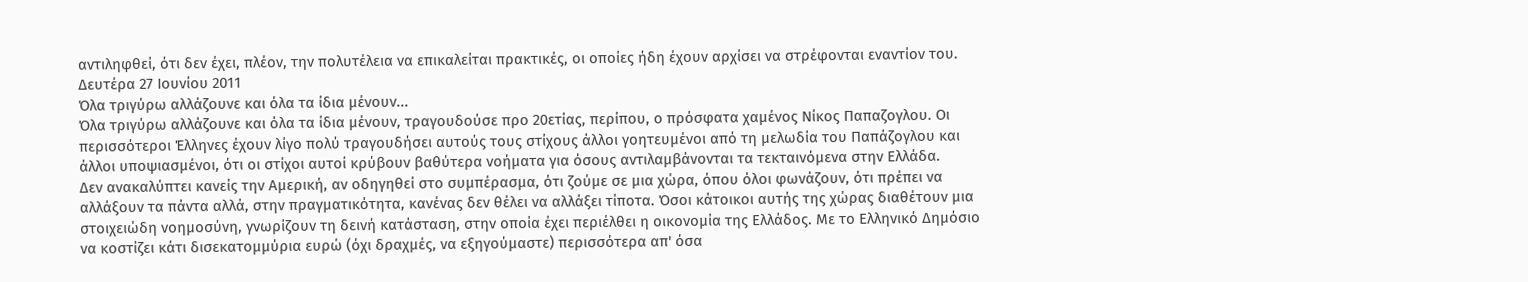αντιληφθεί, ότι δεν έχει, πλέον, την πολυτέλεια να επικαλείται πρακτικές, οι οποίες ήδη έχουν αρχίσει να στρέφονται εναντίον του.
Δευτέρα 27 Ιουνίου 2011
Όλα τριγύρω αλλάζουνε και όλα τα ίδια μένουν...
Όλα τριγύρω αλλάζουνε και όλα τα ίδια μένουν, τραγουδούσε προ 20ετίας, περίπου, ο πρόσφατα χαμένος Νίκος Παπαζογλου. Οι περισσότεροι Έλληνες έχουν λίγο πολύ τραγουδήσει αυτούς τους στίχους άλλοι γοητευμένοι από τη μελωδία του Παπάζογλου και άλλοι υποψιασμένοι, ότι οι στίχοι αυτοί κρύβουν βαθύτερα νοήματα για όσους αντιλαμβάνονται τα τεκταινόμενα στην Ελλάδα.
Δεν ανακαλύπτει κανείς την Αμερική, αν οδηγηθεί στο συμπέρασμα, ότι ζούμε σε μια χώρα, όπου όλοι φωνάζουν, ότι πρέπει να αλλάξουν τα πάντα αλλά, στην πραγματικότητα, κανένας δεν θέλει να αλλάξει τίποτα. Όσοι κάτοικοι αυτής της χώρας διαθέτουν μια στοιχειώδη νοημοσύνη, γνωρίζουν τη δεινή κατάσταση, στην οποία έχει περιέλθει η οικονομία της Ελλάδος. Με το Ελληνικό Δημόσιο να κοστίζει κάτι δισεκατομμύρια ευρώ (όχι δραχμές, να εξηγούμαστε) περισσότερα απ' όσα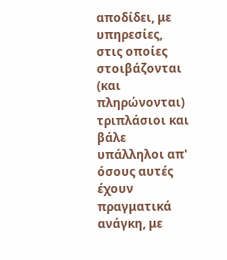αποδίδει, με υπηρεσίες, στις οποίες στοιβάζονται (και πληρώνονται) τριπλάσιοι και βάλε υπάλληλοι απ' όσους αυτές έχουν πραγματικά ανάγκη, με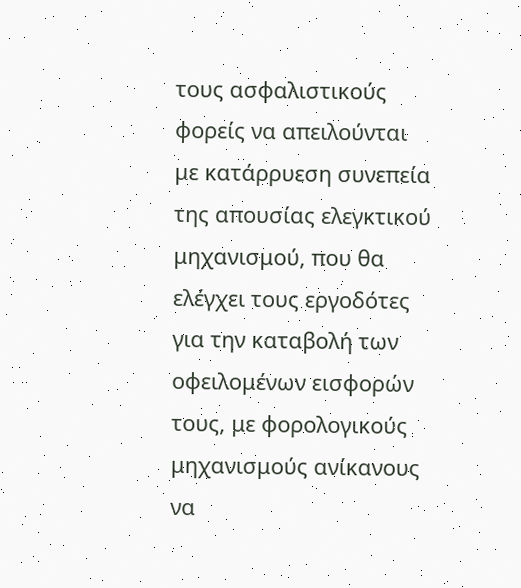τους ασφαλιστικούς φορείς να απειλούνται με κατάρρυεση συνεπεία της απουσίας ελεγκτικού μηχανισμού, που θα ελέγχει τους εργοδότες για την καταβολή των οφειλομένων εισφορών τους, με φορολογικούς μηχανισμούς ανίκανους να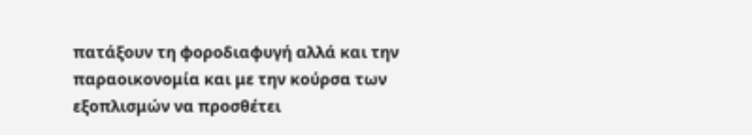πατάξουν τη φοροδιαφυγή αλλά και την παραοικονομία και με την κούρσα των εξοπλισμών να προσθέτει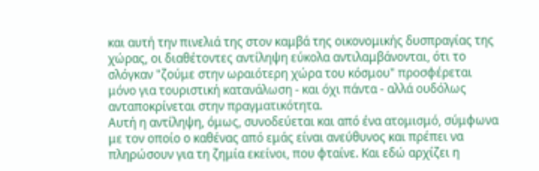και αυτή την πινελιά της στον καμβά της οικονομικής δυσπραγίας της χώρας, οι διαθέτοντες αντίληψη εύκολα αντιλαμβάνονται, ότι το σλόγκαν "ζούμε στην ωραιότερη χώρα του κόσμου" προσφέρεται μόνο για τουριστική κατανάλωση - και όχι πάντα - αλλά ουδόλως ανταποκρίνεται στην πραγματικότητα.
Αυτή η αντίληψη, όμως, συνοδεύεται και από ένα ατομισμό, σύμφωνα με τον οποίο ο καθένας από εμάς είναι ανεύθυνος και πρέπει να πληρώσουν για τη ζημία εκείνοι, που φταίνε. Και εδώ αρχίζει η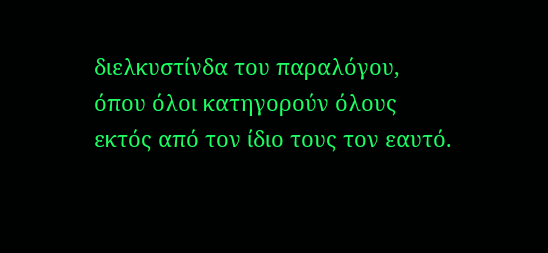διελκυστίνδα του παραλόγου, όπου όλοι κατηγορούν όλους εκτός από τον ίδιο τους τον εαυτό.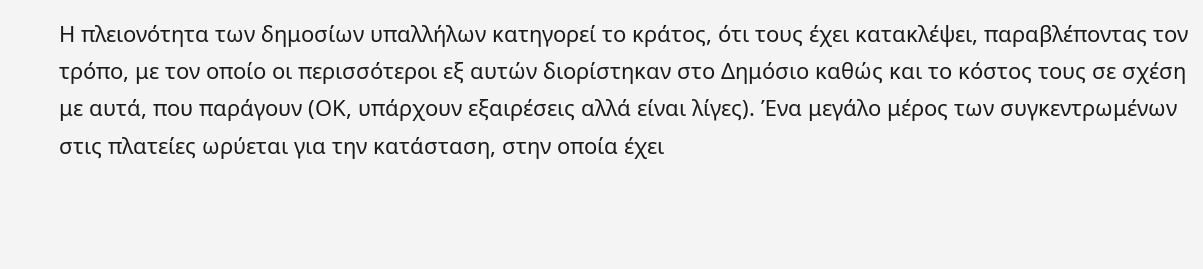Η πλειονότητα των δημοσίων υπαλλήλων κατηγορεί το κράτος, ότι τους έχει κατακλέψει, παραβλέποντας τον τρόπο, με τον οποίο οι περισσότεροι εξ αυτών διορίστηκαν στο Δημόσιο καθώς και το κόστος τους σε σχέση με αυτά, που παράγουν (ΟΚ, υπάρχουν εξαιρέσεις αλλά είναι λίγες). Ένα μεγάλο μέρος των συγκεντρωμένων στις πλατείες ωρύεται για την κατάσταση, στην οποία έχει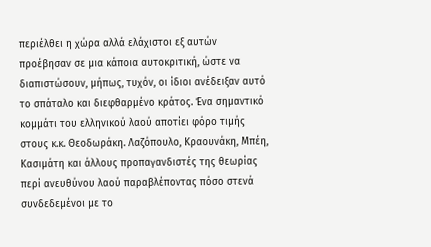περιέλθει η χώρα αλλά ελάχιστοι εξ αυτών προέβησαν σε μια κάποια αυτοκριτική, ώστε να διαπιστώσουν, μήπως, τυχόν, οι ίδιοι ανέδειξαν αυτό το σπάταλο και διεφθαρμένο κράτος. Ένα σημαντικό κομμάτι του ελληνικού λαού αποτίει φόρο τιμής στους κ.κ. Θεοδωράκη. Λαζόπουλο, Κραουνάκη, Μπέη, Κασιμάτη και άλλους προπαγανδιστές της θεωρίας περί ανευθύνου λαού παραβλέποντας πόσο στενά συνδεδεμένοι με το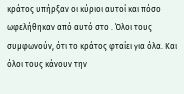κράτος υπήρξαν οι κύριοι αυτοί και πόσο ωφελήθηκαν από αυτό στο . Όλοι τους συμφωνούν, ότι το κράτος φταίει για όλα. Και όλοι τους κάνουν την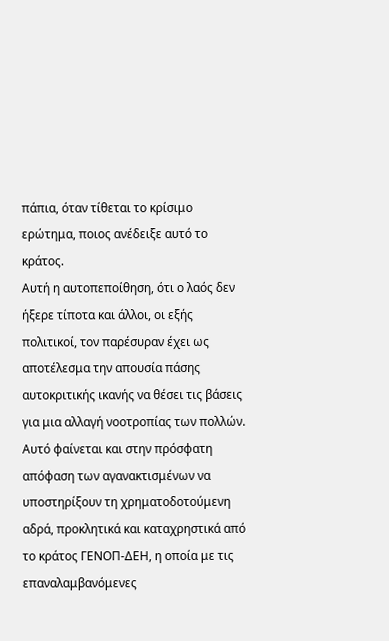πάπια, όταν τίθεται το κρίσιμο ερώτημα, ποιος ανέδειξε αυτό το κράτος.
Αυτή η αυτοπεποίθηση, ότι ο λαός δεν ήξερε τίποτα και άλλοι, οι εξής πολιτικοί, τον παρέσυραν έχει ως αποτέλεσμα την απουσία πάσης αυτοκριτικής ικανής να θέσει τις βάσεις για μια αλλαγή νοοτροπίας των πολλών. Αυτό φαίνεται και στην πρόσφατη απόφαση των αγανακτισμένων να υποστηρίξουν τη χρηματοδοτούμενη αδρά, προκλητικά και καταχρηστικά από το κράτος ΓΕΝΟΠ-ΔΕΗ, η οποία με τις επαναλαμβανόμενες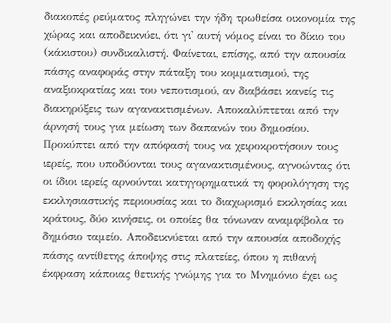διακοπές ρεύματος πληγώνει την ήδη τρωθείσα οικονομία της χώρας και αποδεικνύει, ότι γι' αυτή νόμος είναι το δίκιο του (κάκιστου) συνδικαλιστή. Φαίνεται, επίσης, από την απουσία πάσης αναφοράς στην πάταξη του κομματισμού, της αναξιοκρατίας και του νεποτισμού, αν διαβάσει κανείς τις διακηρύξεις των αγανακτισμένων. Αποκαλύπτεται από την άρνησή τους για μείωση των δαπανών του δημοσίου. Προκύπτει από την απόφασή τους να χειροκροτήσουν τους ιερείς, που υποδύονται τους αγανακτισμένους, αγνοώντας ότι οι ίδιοι ιερείς αρνούνται κατηγορηματικά τη φορολόγηση της εκκλησιαστικής περιουσίας και το διαχωρισμό εκκλησίας και κράτους, δύο κινήσεις, οι οποίες θα τόνωναν αναμφίβολα το δημόσιο ταμείο. Αποδεικνύεται από την απουσία αποδοχής πάσης αντίθετης άποψης στις πλατείες, όπου η πιθανή έκφραση κάποιας θετικής γνώμης για το Μνημόνιο έχει ως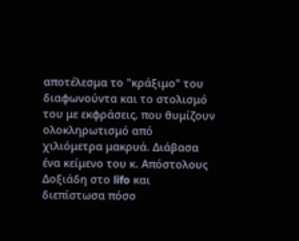αποτέλεσμα το "κράξιμο" του διαφωνούντα και το στολισμό του με εκφράσεις, που θυμίζουν ολοκληρωτισμό από χιλιόμετρα μακρυά. Διάβασα ένα κείμενο του κ. Απόστολους Δοξιάδη στο lifo και διεπίστωσα πόσο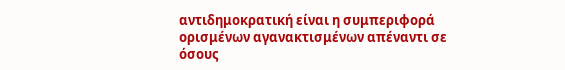αντιδημοκρατική είναι η συμπεριφορά ορισμένων αγανακτισμένων απέναντι σε όσους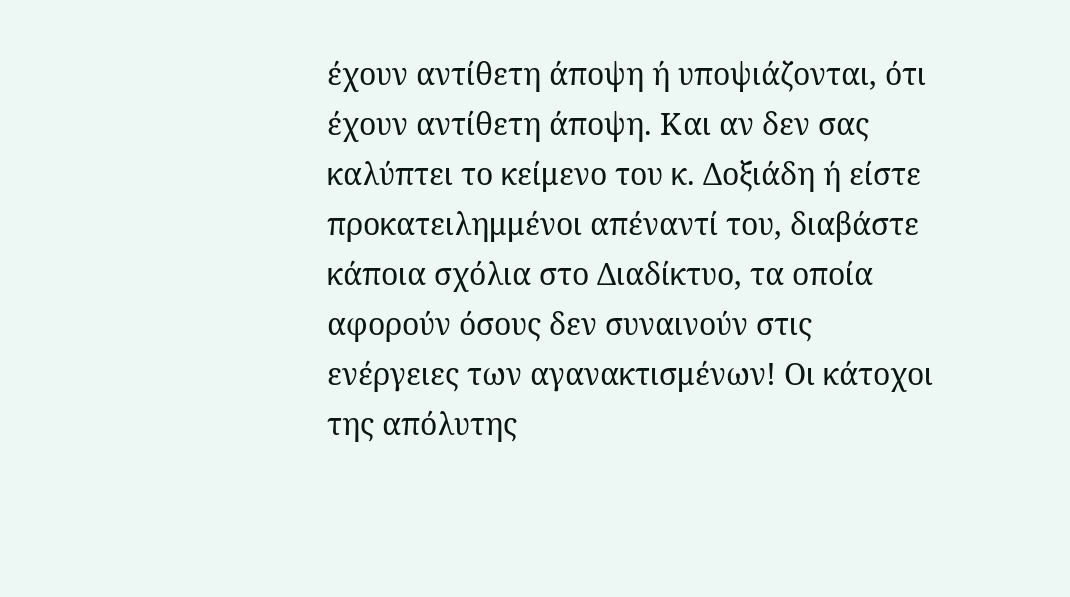έχουν αντίθετη άποψη ή υποψιάζονται, ότι έχουν αντίθετη άποψη. Και αν δεν σας καλύπτει το κείμενο του κ. Δοξιάδη ή είστε προκατειλημμένοι απέναντί του, διαβάστε κάποια σχόλια στο Διαδίκτυο, τα οποία αφορούν όσους δεν συναινούν στις ενέργειες των αγανακτισμένων! Οι κάτοχοι της απόλυτης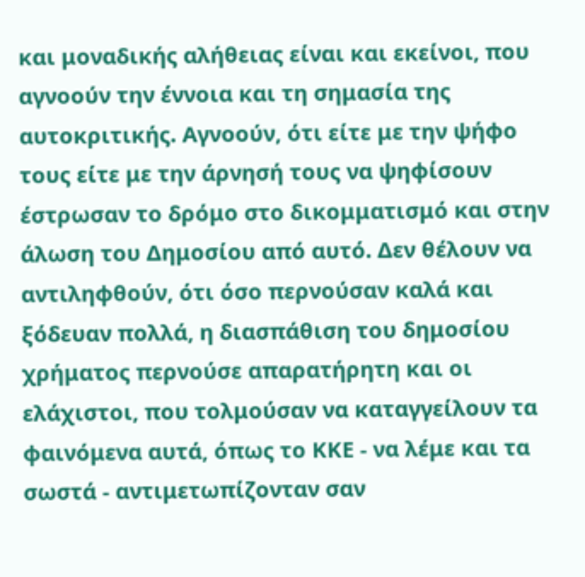και μοναδικής αλήθειας είναι και εκείνοι, που αγνοούν την έννοια και τη σημασία της αυτοκριτικής. Αγνοούν, ότι είτε με την ψήφο τους είτε με την άρνησή τους να ψηφίσουν έστρωσαν το δρόμο στο δικομματισμό και στην άλωση του Δημοσίου από αυτό. Δεν θέλουν να αντιληφθούν, ότι όσο περνούσαν καλά και ξόδευαν πολλά, η διασπάθιση του δημοσίου χρήματος περνούσε απαρατήρητη και οι ελάχιστοι, που τολμούσαν να καταγγείλουν τα φαινόμενα αυτά, όπως το ΚΚΕ - να λέμε και τα σωστά - αντιμετωπίζονταν σαν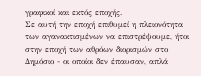γραφικοί και εκτός εποχής.
Σε αυτή την εποχή επιθυμεί η πλειονότητα των αγανακτισμένων να επιστρέψουμε, ήτοι στην εποχή των αθρόων διορισμών στο Δημόσιο - οι οποίοι δεν έπαυσαν, απλά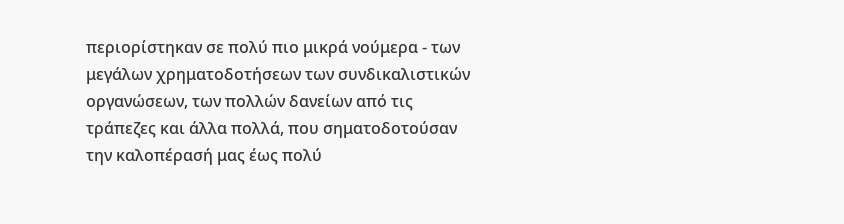περιορίστηκαν σε πολύ πιο μικρά νούμερα - των μεγάλων χρηματοδοτήσεων των συνδικαλιστικών οργανώσεων, των πολλών δανείων από τις τράπεζες και άλλα πολλά, που σηματοδοτούσαν την καλοπέρασή μας έως πολύ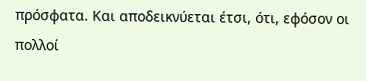πρόσφατα. Και αποδεικνύεται έτσι, ότι, εφόσον οι πολλοί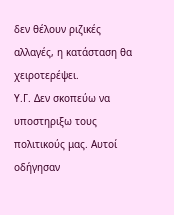δεν θέλουν ριζικές αλλαγές, η κατάσταση θα χειροτερέψει.
Υ.Γ. Δεν σκοπεύω να υποστηριξω τους πολιτικούς μας. Αυτοί οδήγησαν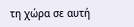τη χώρα σε αυτή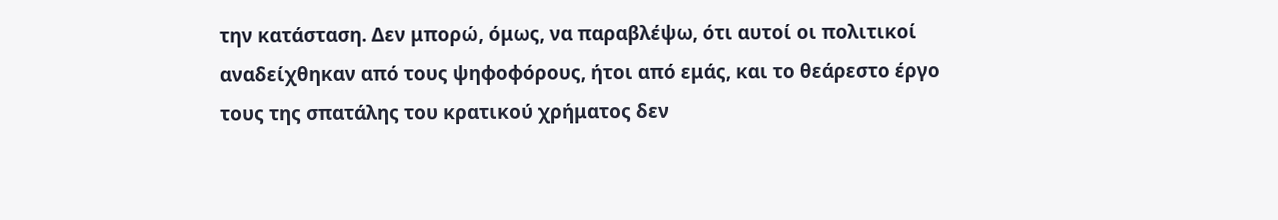την κατάσταση. Δεν μπορώ, όμως, να παραβλέψω, ότι αυτοί οι πολιτικοί αναδείχθηκαν από τους ψηφοφόρους, ήτοι από εμάς, και το θεάρεστο έργο τους της σπατάλης του κρατικού χρήματος δεν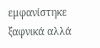εμφανίστηκε ξαφνικά αλλά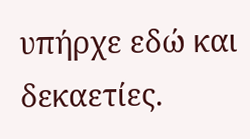υπήρχε εδώ και δεκαετίες.